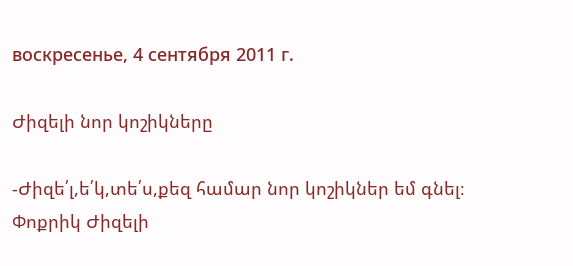воскресенье, 4 сентября 2011 г.

Ժիզելի նոր կոշիկները

-Ժիզե՛լ,ե՛կ,տե՛ս,քեզ համար նոր կոշիկներ եմ գնել։
Փոքրիկ Ժիզելի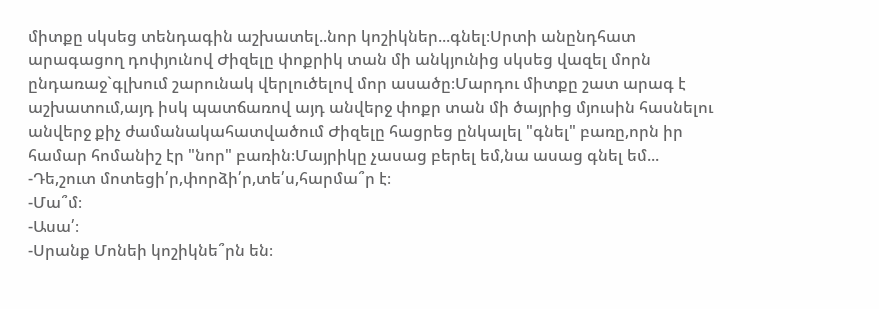միտքը սկսեց տենդագին աշխատել..նոր կոշիկներ...գնել։Սրտի անընդհատ արագացող դոփյունով Ժիզելը փոքրիկ տան մի անկյունից սկսեց վազել մորն ընդառաջ`գլխում շարունակ վերլուծելով մոր ասածը։Մարդու միտքը շատ արագ է աշխատում,այդ իսկ պատճառով այդ անվերջ փոքր տան մի ծայրից մյուսին հասնելու անվերջ քիչ ժամանակահատվածում Ժիզելը հացրեց ընկալել "գնել" բառը,որն իր համար հոմանիշ էր "նոր" բառին։Մայրիկը չասաց բերել եմ,նա ասաց գնել եմ...
-Դե,շուտ մոտեցի՛ր,փորձի՛ր,տե՛ս,հարմա՞ր է։
-Մա՞մ։
-Ասա՛։
-Սրանք Մոնեի կոշիկնե՞րն են։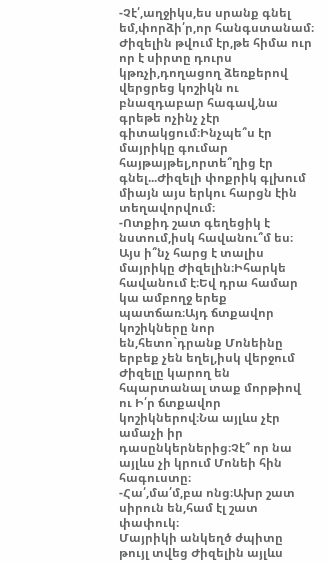-Չէ՛,աղջիկս,ես սրանք գնել եմ,փորձի՛ր,որ հանգստանամ։
Ժիզելին թվում էր,թե հիմա ուր որ է սիրտը դուրս կթռչի,դողացող ձեռքերով վերցրեց կոշիկն ու բնազդաբար հագավ,նա գրեթե ոչինչ չէր գիտակցում։Ինչպե՞ս էր մայրիկը գումար հայթայթել,որտե՞ղից էր գնել...Ժիզելի փոքրիկ գլխում միայն այս երկու հարցն էին տեղավորվում։
-Ոտքիդ շատ գեղեցիկ է նստում,իսկ հավանու՞մ ես։
Այս ի՞նչ հարց է տալիս մայրիկը Ժիզելին։Իհարկե հավանում է։Եվ դրա համար կա ամբողջ երեք պատճառ։Այդ ճտքավոր կոշիկները նոր են,հետո`դրանք Մոնեինը երբեք չեն եղել,իսկ վերջում Ժիզելը կարող են հպարտանալ տաք մորթիով ու Ի՛ր ճտքավոր կոշիկներով։Նա այլևս չէր ամաչի իր դասընկերներից։Չէ՞ որ նա այլևս չի կրում Մոնեի հին հագուստը։
-Հա՛,մա՛մ,բա ոնց։Ախր շատ սիրուն են,համ էլ շատ փափուկ։
Մայրիկի անկեղծ ժպիտը թույլ տվեց Ժիզելին այլևս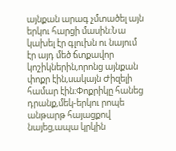այնքան արագ չմտածել այն երկու հարցի մասին։Նա կախել էր գլուխն ու նայում էր այդ մեծ ճտքավոր կոշիկներին,որոնց այնքան փոքր էին,սակայն Ժիզելի համար էին։Փոքրիկը հանեց դրանք,մեկ-երկու րոպե անթարթ հայացքով նայեց,ապա կրկին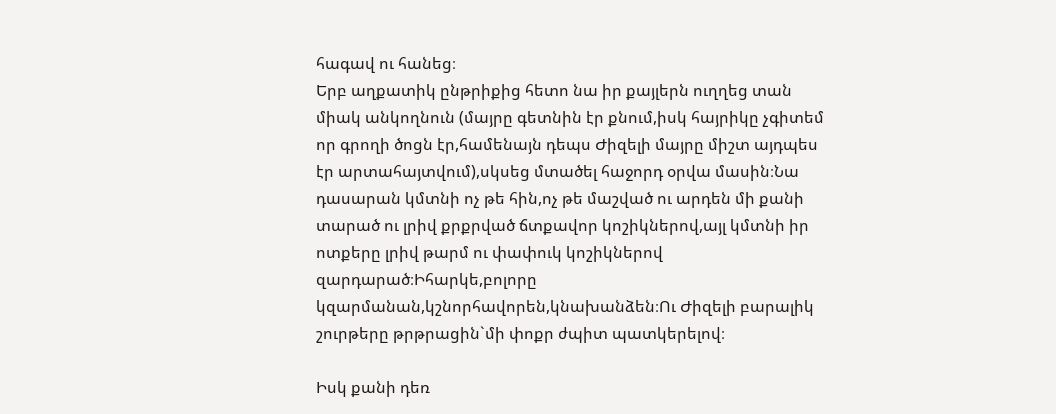հագավ ու հանեց։
Երբ աղքատիկ ընթրիքից հետո նա իր քայլերն ուղղեց տան միակ անկողնուն (մայրը գետնին էր քնում,իսկ հայրիկը չգիտեմ որ գրողի ծոցն էր,համենայն դեպս Ժիզելի մայրը միշտ այդպես էր արտահայտվում),սկսեց մտածել հաջորդ օրվա մասին։Նա դասարան կմտնի ոչ թե հին,ոչ թե մաշված ու արդեն մի քանի տարած ու լրիվ քրքրված ճտքավոր կոշիկներով,այլ կմտնի իր ոտքերը լրիվ թարմ ու փափուկ կոշիկներով զարդարած։Իհարկե,բոլորը կզարմանան,կշնորհավորեն,կնախանձեն։Ու Ժիզելի բարալիկ շուրթերը թրթրացին`մի փոքր ժպիտ պատկերելով։

Իսկ քանի դեռ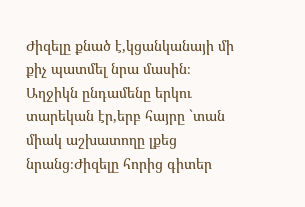Ժիզելը քնած է,կցանկանայի մի քիչ պատմել նրա մասին։
Աղջիկն ընդամենը երկու տարեկան էր,երբ հայրը `տան միակ աշխատողը լքեց նրանց։Ժիզելը հորից գիտեր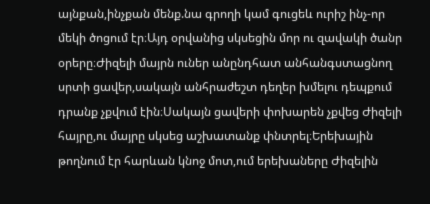այնքան,ինչքան մենք.նա գրողի կամ գուցեև ուրիշ ինչ-որ մեկի ծոցում էր։Այդ օրվանից սկսեցին մոր ու զավակի ծանր օրերը։Ժիզելի մայրն ուներ անընդհատ անհանգստացնող սրտի ցավեր,սակայն անհրաժեշտ դեղեր խմելու դեպքում դրանք չքվում էին։Սակայն ցավերի փոխարեն չքվեց Ժիզելի հայրը,ու մայրը սկսեց աշխատանք փնտրել։Երեխային թողնում էր հարևան կնոջ մոտ,ում երեխաները Ժիզելին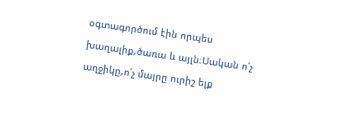օգտագործում էին որպես խաղալիք,ծառա և այլն։Սական ո՛չ աղջիկը,ո՛չ մայրը ուրիշ ելք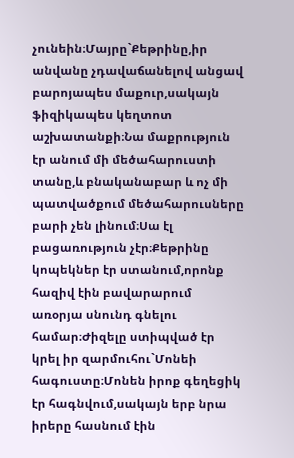չունեին։Մայրը`Քեթրինը,իր անվանը չդավաճանելով անցավ բարոյապես մաքուր,սակայն ֆիզիկապես կեղտոտ աշխատանքի։Նա մաքրություն էր անում մի մեծահարուստի տանը,և բնականաբար և ոչ մի պատվածքում մեծահարուսները բարի չեն լինում։Սա էլ բացառություն չէր։Քեթրինը կոպեկներ էր ստանում,որոնք հազիվ էին բավարարում առօրյա սնունդ գնելու համար։Ժիզելը ստիպված էր կրել իր զարմուհու`Մոնեի հագուստը։Մոնեն իրոք գեղեցիկ էր հագնվում,սակայն երբ նրա իրերը հասնում էին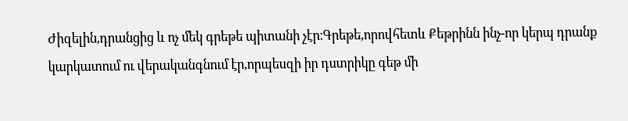Ժիզելին,դրանցից և ոչ մեկ գրեթե պիտանի չէր։Գրեթե,որովհետև Քեթրինն ինչ-որ կերպ դրանք կարկատում ու վերականգնում էր,որպեսզի իր դստրիկը գեթ մի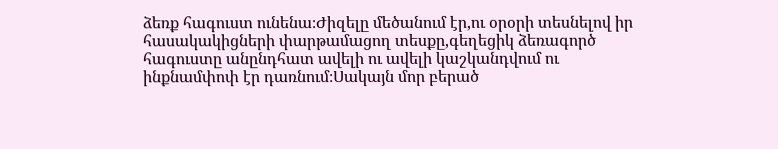ձեռք հագուստ ունենա։Ժիզելը մեծանում էր,ու օրօրի տեսնելով իր հասակակիցների փարթամացող տեսքը,գեղեցիկ ձեռագործ հագուստը անընդհատ ավելի ու ավելի կաշկանդվում ու ինքնամփոփ էր դառնում։Սակայն մոր բերած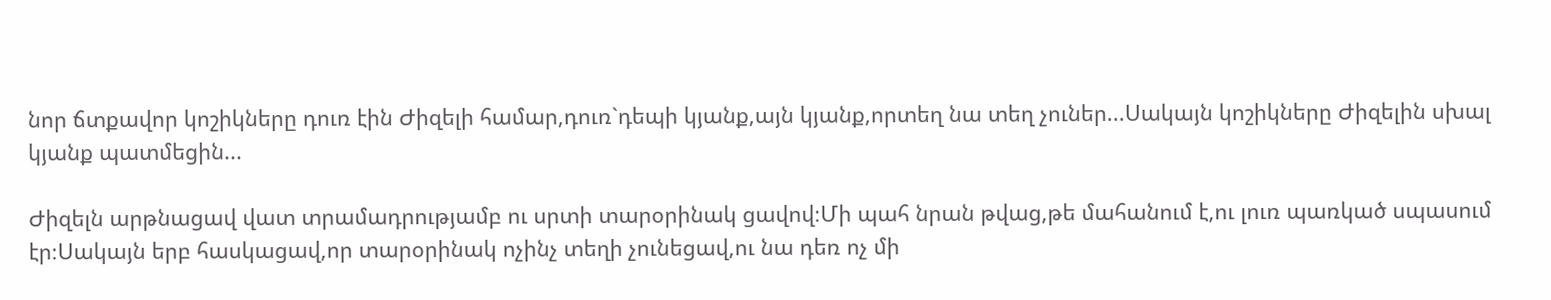նոր ճտքավոր կոշիկները դուռ էին Ժիզելի համար,դուռ`դեպի կյանք,այն կյանք,որտեղ նա տեղ չուներ...Սակայն կոշիկները Ժիզելին սխալ կյանք պատմեցին...

Ժիզելն արթնացավ վատ տրամադրությամբ ու սրտի տարօրինակ ցավով։Մի պահ նրան թվաց,թե մահանում է,ու լուռ պառկած սպասում էր։Սակայն երբ հասկացավ,որ տարօրինակ ոչինչ տեղի չունեցավ,ու նա դեռ ոչ մի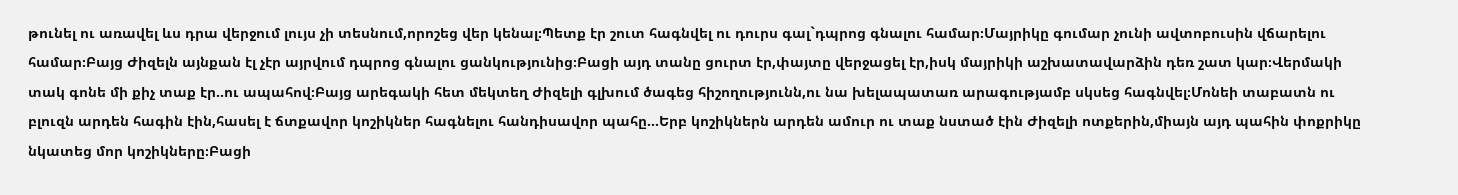թունել ու առավել ևս դրա վերջում լույս չի տեսնում,որոշեց վեր կենալ։Պետք էր շուտ հագնվել ու դուրս գալ`դպրոց գնալու համար։Մայրիկը գումար չունի ավտոբուսին վճարելու համար։Բայց Ժիզելն այնքան էլ չէր այրվում դպրոց գնալու ցանկությունից։Բացի այդ տանը ցուրտ էր,փայտը վերջացել էր,իսկ մայրիկի աշխատավարձին դեռ շատ կար։Վերմակի տակ գոնե մի քիչ տաք էր..ու ապահով։Բայց արեգակի հետ մեկտեղ Ժիզելի գլխում ծագեց հիշողությունն,ու նա խելապատառ արագությամբ սկսեց հագնվել։Մոնեի տաբատն ու բլուզն արդեն հագին էին,հասել է ճտքավոր կոշիկներ հագնելու հանդիսավոր պահը...Երբ կոշիկներն արդեն ամուր ու տաք նստած էին Ժիզելի ոտքերին,միայն այդ պահին փոքրիկը նկատեց մոր կոշիկները։Բացի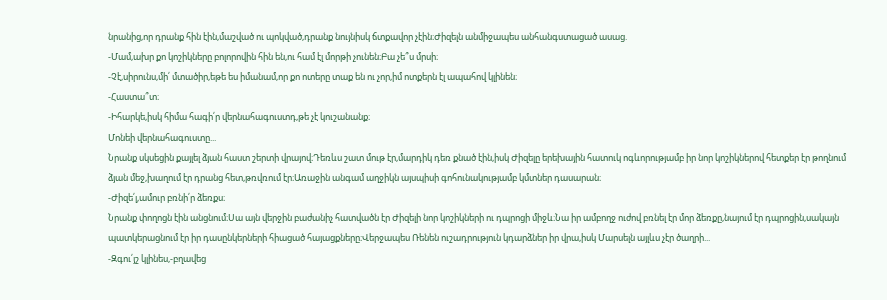նրանից,որ դրանք հին էին,մաշված ու պոկված,դրանք նույնիսկ ճտքավոր չէին։Ժիզելն անմիջապես անհանգստացած ասաց.
-Մամ,ախր քո կոշիկները բոլորովին հին են,ու համ էլ մորթի չունեն։Բա չե՞ս մրսի։
-Չէ,սիրունս,մի՛ մտածիր,եթե ես իմանամ,որ քո ոտերը տաք են ու չոր,իմ ոտքերն էլ ապահով կլինեն։
-Հաստա՞տ։
-Իհարկե,իսկ հիմա հագի՛ր վերնահագուստդ,թե չէ կուշանանք։
Մոնեի վերնահագուստը...
Նրանք սկսեցին քայլել ձյան հաստ շերտի վրայով։Դեռևս շատ մութ էր,մարդիկ դեռ քնած էին,իսկ Ժիզելը երեխային հատուկ ոգևորությամբ իր նոր կոշիկներով հետքեր էր թողնում ձյան մեջ,խաղում էր դրանց հետ,թռվռում էր։Առաջին անգամ աղջիկն այսպիսի գոհունակությամբ կմտներ դասարան։
-Ժիզե՛լ,ամուր բռնի՛ր ձեռքս։
Նրանք փողոցն էին անցնում։Սա այն վերջին բաժանիչ հատվածն էր Ժիզելի նոր կոշիկների ու դպրոցի միջև։Նա իր ամբողջ ուժով բռնել էր մոր ձեռքը,նայում էր դպրոցին,սակայն պատկերացնում էր իր դասընկերների հիացած հայացքները։Վերջապես Ռենեն ուշադրություն կդարձներ իր վրա,իսկ Մարսելն այլևս չէր ծաղրի...
-Զգու՛յշ կլինես,-բղավեց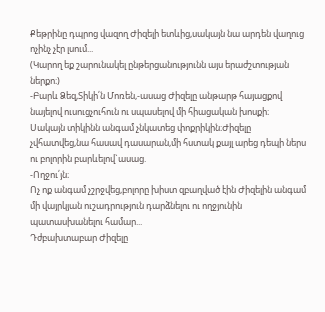Քեթրինը դպրոց վազող Ժիզելի ետևից,սակայն նա արդեն վաղուց ոչինչ չէր լսում...
(Կարող եք շարունակել ընթերցանությունն այս երաժշտության ներքո։)
-Բարև Ձեզ,Տիկի՛ն Մոռեն,-ասաց Ժիզելը անթարթ հայացքով նայելով ուսուցչուհուն ու սպասելով մի հիացական խոսքի։
Սակայն տիկինն անգամ չնկատեց փոքրիկին։Ժիզելը չվհատվեց,նա հասավ դասարան,մի հստակ քայլ արեց դեպի ներս ու բոլորին բարևելով`ասաց.
-Ողջու՛յն։
Ոչ ոք անգամ չշրջվեց,բոլորը խիստ զբաղված էին Ժիզելին անգամ մի վայրկյան ուշադրություն դարձնելու ու ողջյունին պատասխանելու համար...
Դժբախտաբար Ժիզելը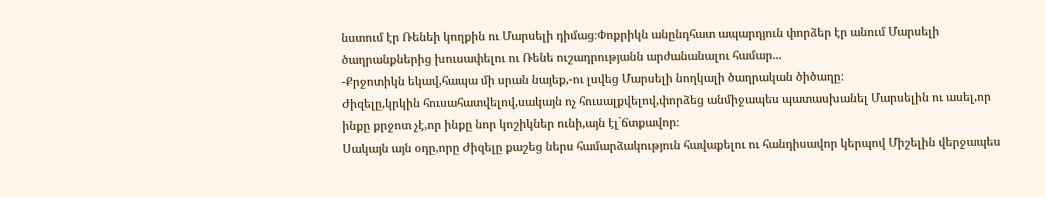նստում էր Ռենեի կողքին ու Մարսելի դիմաց։Փոքրիկն անընդհատ ապարդյուն փորձեր էր անում Մարսելի ծաղրանքներից խուսափելու ու Ռենե ուշադրությանն արժանանալու համար...
-Քրջոտիկն եկավ,հապա մի սրան նայեք,-ու լսվեց Մարսելի նողկալի ծաղրական ծիծաղը։
Ժիզելը,կրկին հուսահատվելով,սակայն ոչ հուսալքվելով,փորձեց անմիջապես պատասխանել Մարսելին ու ասել,որ ինքը քրջոտ չէ,որ ինքը նոր կոշիկներ ունի,այն էլ`ճտքավոր։
Սակայն այն օդը,որը Ժիզելը քաշեց ներս համարձակություն հավաքելու ու հանդիսավոր կերպով Միշելին վերջապես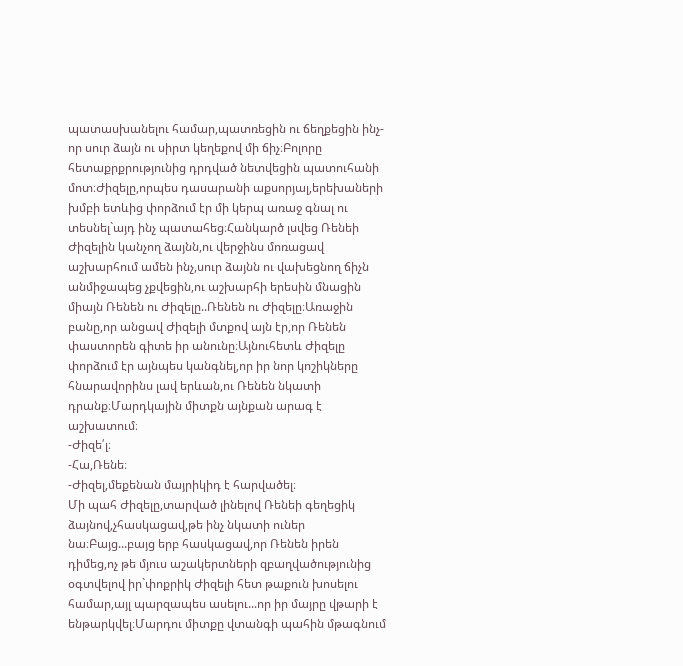պատասխանելու համար,պատռեցին ու ճեղքեցին ինչ-որ սուր ձայն ու սիրտ կեղեքով մի ճիչ։Բոլորը հետաքրքրությունից դրդված նետվեցին պատուհանի մոտ։Ժիզելը,որպես դասարանի աքսորյալ,երեխաների խմբի ետևից փորձում էր մի կերպ առաջ գնալ ու տեսնել`այդ ինչ պատահեց։Հանկարծ լսվեց Ռենեի Ժիզելին կանչող ձայնն,ու վերջինս մոռացավ աշխարհում ամեն ինչ,սուր ձայնն ու վախեցնող ճիչն անմիջապեց չքվեցին,ու աշխարհի երեսին մնացին միայն Ռենեն ու Ժիզելը..Ռենեն ու Ժիզելը։Առաջին բանը,որ անցավ Ժիզելի մտքով այն էր,որ Ռենեն փաստորեն գիտե իր անունը։Այնուհետև Ժիզելը փորձում էր այնպես կանգնել,որ իր նոր կոշիկները հնարավորինս լավ երևան,ու Ռենեն նկատի դրանք։Մարդկային միտքն այնքան արագ է աշխատում։
-Ժիզե՛լ։
-Հա,Ռենե։
-Ժիզել,մեքենան մայրիկիդ է հարվածել։
Մի պահ Ժիզելը,տարված լինելով Ռենեի գեղեցիկ ձայնով,չհասկացավ,թե ինչ նկատի ուներ նա։Բայց...բայց երբ հասկացավ,որ Ռենեն իրեն դիմեց,ոչ թե մյուս աշակերտների զբաղվածությունից օգտվելով իր`փոքրիկ Ժիզելի հետ թաքուն խոսելու համար,այլ պարզապես ասելու...որ իր մայրը վթարի է ենթարկվել։Մարդու միտքը վտանգի պահին մթագնում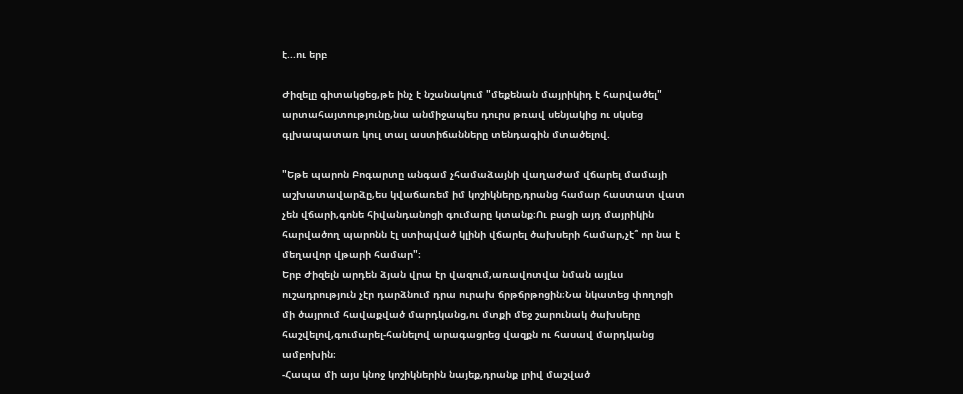է...ու երբ

Ժիզելը գիտակցեց,թե ինչ է նշանակում "մեքենան մայրիկիդ է հարվածել" արտահայտությունը,նա անմիջապես դուրս թռավ սենյակից ու սկսեց գլխապատառ կուլ տալ աստիճանները տենդագին մտածելով.

"Եթե պարոն Բոգարտը անգամ չհամաձայնի վաղաժամ վճարել մամայի աշխատավարձը,ես կվաճառեմ իմ կոշիկները,դրանց համար հաստատ վատ չեն վճարի,գոնե հիվանդանոցի գումարը կտանք։Ու բացի այդ մայրիկին հարվածող պարոնն էլ ստիպված կլինի վճարել ծախսերի համար,չէ՞ որ նա է մեղավոր վթարի համար"։
Երբ Ժիզելն արդեն ձյան վրա էր վազում,առավոտվա նման այլևս ուշադրություն չէր դարձնում դրա ուրախ ճրթճրթոցին։Նա նկատեց փողոցի մի ծայրում հավաքված մարդկանց,ու մտքի մեջ շարունակ ծախսերը հաշվելով,գումարել-հանելով արագացրեց վազքն ու հասավ մարդկանց ամբոխին։
-Հապա մի այս կնոջ կոշիկներին նայեք,դրանք լրիվ մաշված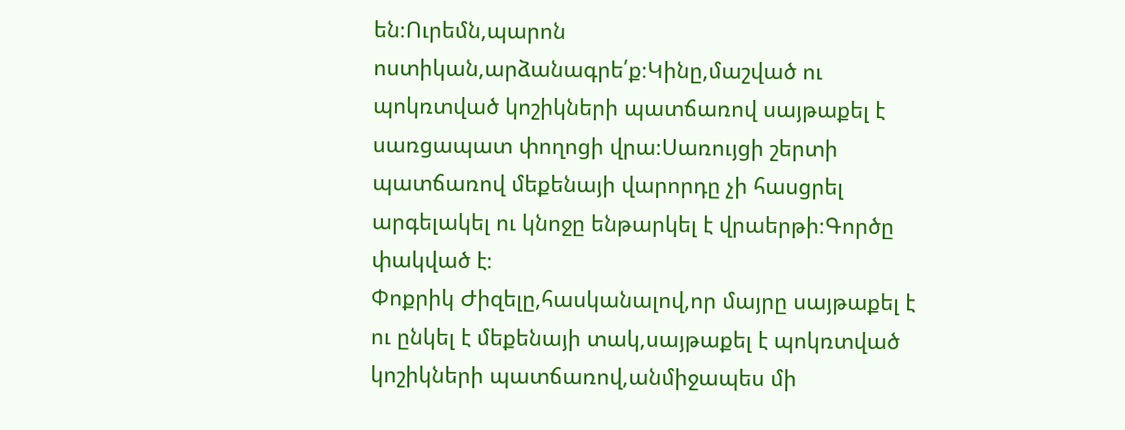են։Ուրեմն,պարոն ոստիկան,արձանագրե՛ք։Կինը,մաշված ու պոկռտված կոշիկների պատճառով սայթաքել է սառցապատ փողոցի վրա։Սառույցի շերտի պատճառով մեքենայի վարորդը չի հասցրել արգելակել ու կնոջը ենթարկել է վրաերթի։Գործը փակված է։
Փոքրիկ Ժիզելը,հասկանալով,որ մայրը սայթաքել է ու ընկել է մեքենայի տակ,սայթաքել է պոկռտված կոշիկների պատճառով,անմիջապես մի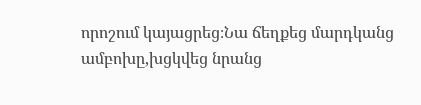որոշում կայացրեց։Նա ճեղքեց մարդկանց ամբոխը,խցկվեց նրանց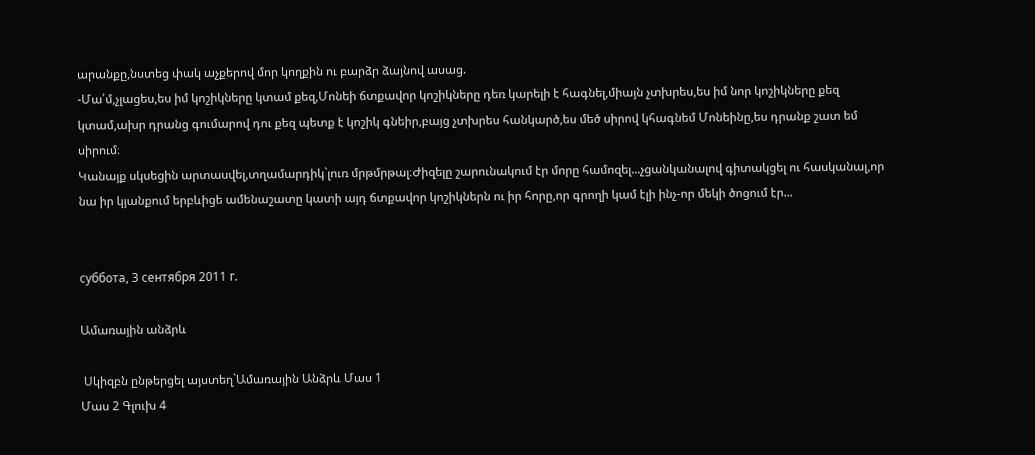արանքը,նստեց փակ աչքերով մոր կողքին ու բարձր ձայնով ասաց.
-Մա՛մ,չլացես,ես իմ կոշիկները կտամ քեզ,Մոնեի ճտքավոր կոշիկները դեռ կարելի է հագնել,միայն չտխրես,ես իմ նոր կոշիկները քեզ կտամ,ախր դրանց գումարով դու քեզ պետք է կոշիկ գնեիր,բայց չտխրես հանկարծ,ես մեծ սիրով կհագնեմ Մոնեինը,ես դրանք շատ եմ սիրում։
Կանայք սկսեցին արտասվել,տղամարդիկ`լուռ մրթմրթալ։Ժիզելը շարունակում էր մորը համոզել...չցանկանալով գիտակցել ու հասկանալ,որ նա իր կյանքում երբևիցե ամենաշատը կատի այդ ճտքավոր կոշիկներն ու իր հորը,որ գրողի կամ էլի ինչ-որ մեկի ծոցում էր...


суббота, 3 сентября 2011 г.

Ամառային անձրև

 Սկիզբն ընթերցել այստեղ`Ամառային Անձրև Մաս 1
Մաս 2 Գլուխ 4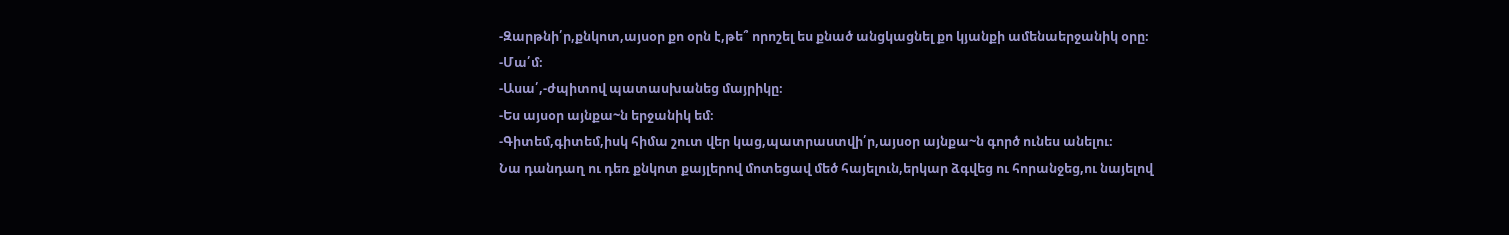-Զարթնի՛ր,քնկոտ,այսօր քո օրն է,թե՞ որոշել ես քնած անցկացնել քո կյանքի ամենաերջանիկ օրը։
-Մա՛մ։
-Ասա՛,-ժպիտով պատասխանեց մայրիկը։
-Ես այսօր այնքա~ն երջանիկ եմ։
-Գիտեմ,գիտեմ,իսկ հիմա շուտ վեր կաց,պատրաստվի՛ր,այսօր այնքա~ն գործ ունես անելու։
Նա դանդաղ ու դեռ քնկոտ քայլերով մոտեցավ մեծ հայելուն,երկար ձգվեց ու հորանջեց,ու նայելով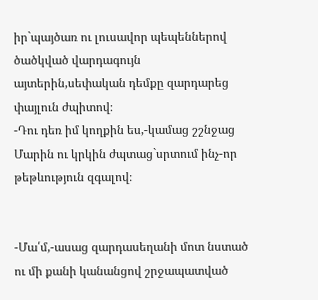իր`պայծառ ու լուսավոր պեպեններով ծածկված վարդագույն այտերին,սեփական դեմքը զարդարեց փայլուն ժպիտով։
-Դու դեռ իմ կողքին ես,-կամաց շշնջաց Մարին ու կրկին ժպտաց`սրտում ինչ-որ թեթևություն զգալով։


-Մա՛մ,-ասաց զարդասեղանի մոտ նստած ու մի քանի կանանցով շրջապատված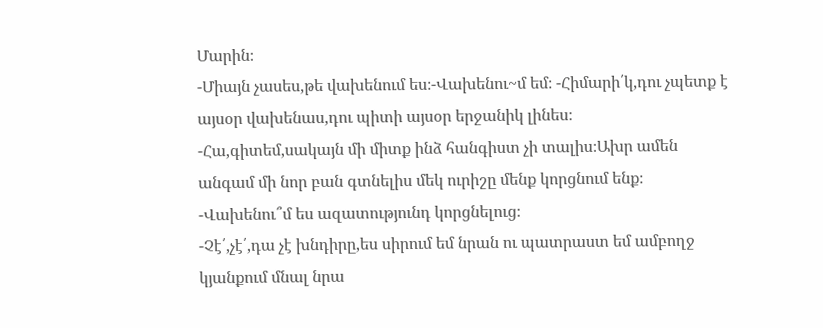Մարին։
-Միայն չասես,թե վախենում ես։-Վախենու~մ եմ։ -Հիմարի՛կ,դու չպետք է այսօր վախենաս,դու պիտի այսօր երջանիկ լինես։
-Հա,գիտեմ,սակայն մի միտք ինձ հանգիստ չի տալիս։Ախր ամեն անգամ մի նոր բան գտնելիս մեկ ուրիշը մենք կորցնում ենք։
-Վախենու՞մ ես ազատությունդ կորցնելուց։
-Չէ՛,չէ՛,դա չէ խնդիրը,ես սիրում եմ նրան ու պատրաստ եմ ամբողջ կյանքում մնալ նրա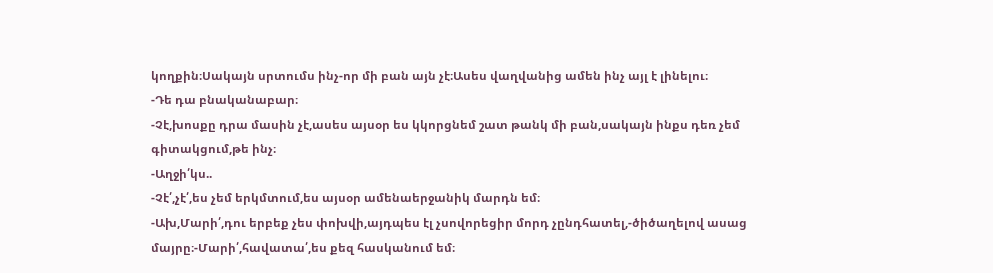կողքին։Սակայն սրտումս ինչ-որ մի բան այն չէ։Ասես վաղվանից ամեն ինչ այլ է լինելու։
-Դե դա բնականաբար։
-Չէ,խոսքը դրա մասին չէ,ասես այսօր ես կկորցնեմ շատ թանկ մի բան,սակայն ինքս դեռ չեմ գիտակցում,թե ինչ։
-Աղջի՛կս..
-Չէ՛,չէ՛,ես չեմ երկմտում,ես այսօր ամենաերջանիկ մարդն եմ։
-Ախ,Մարի՛,դու երբեք չես փոխվի,այդպես էլ չսովորեցիր մորդ չընդհատել,-ծիծաղելով ասաց մայրը։-Մարի՛,հավատա՛,ես քեզ հասկանում եմ։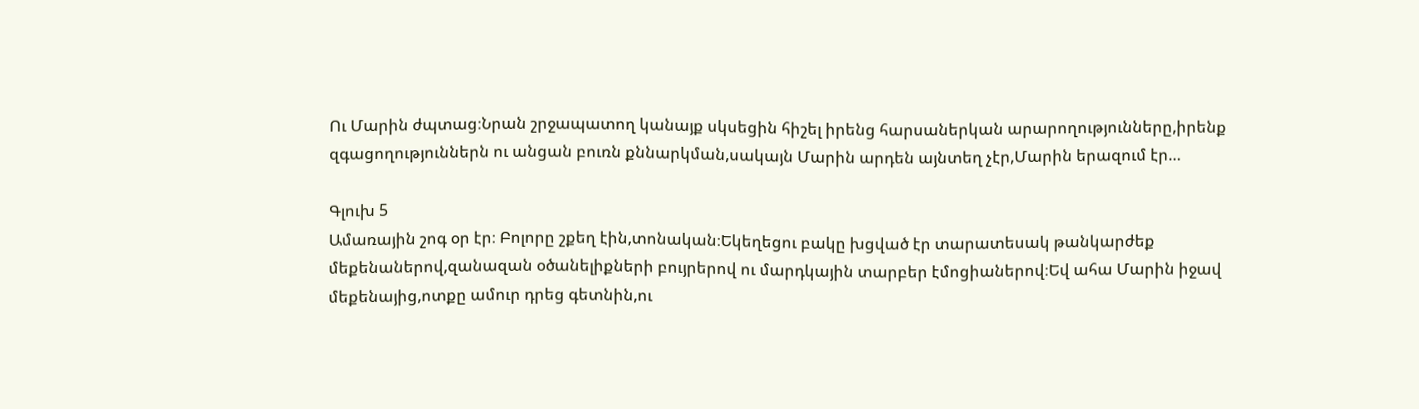Ու Մարին ժպտաց։Նրան շրջապատող կանայք սկսեցին հիշել իրենց հարսաներկան արարողությունները,իրենք զգացողություններն ու անցան բուռն քննարկման,սակայն Մարին արդեն այնտեղ չէր,Մարին երազում էր…

Գլուխ 5
Ամառային շոգ օր էր։ Բոլորը շքեղ էին,տոնական։Եկեղեցու բակը խցված էր տարատեսակ թանկարժեք մեքենաներով,զանազան օծանելիքների բույրերով ու մարդկային տարբեր էմոցիաներով։Եվ ահա Մարին իջավ մեքենայից,ոտքը ամուր դրեց գետնին,ու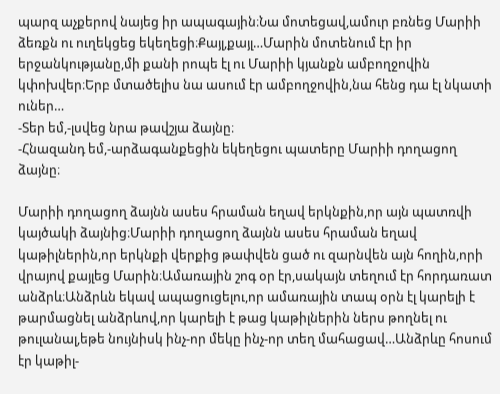պարզ աչքերով նայեց իր ապագային։Նա մոտեցավ,ամուր բռնեց Մարիի ձեռքն ու ուղեկցեց եկեղեցի։Քայլ,քայլ…Մարին մոտենում էր իր երջանկությանը,մի քանի րոպե էլ ու Մարիի կյանքն ամբողջովին կփոխվեր։Երբ մտածելիս նա ասում էր ամբողջովին,նա հենց դա էլ նկատի ուներ…
-Տեր եմ,-լսվեց նրա թավշյա ձայնը։
-Հնազանդ եմ,-արձագանքեցին եկեղեցու պատերը Մարիի դողացող ձայնը։

Մարիի դողացող ձայնն ասես հրաման եղավ երկնքին,որ այն պատռվի կայծակի ձայնից։Մարիի դողացող ձայնն ասես հրաման եղավ կաթիլներին,որ երկնքի վերքից թափվեն ցած ու զարնվեն այն հողին,որի վրայով քայլեց Մարին։Ամառային շոգ օր էր,սակայն տեղում էր հորդառատ անձրև։Անձրևն եկավ ապացուցելու,որ ամառային տապ օրն էլ կարելի է թարմացնել անձրևով,որ կարելի է թաց կաթիլներին ներս թողնել ու թուլանալ,եթե նույնիսկ ինչ-որ մեկը ինչ-որ տեղ մահացավ…Անձրևը հոսում էր կաթիլ-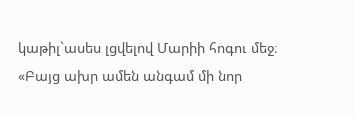կաթիլ`ասես լցվելով Մարիի հոգու մեջ։
«Բայց ախր ամեն անգամ մի նոր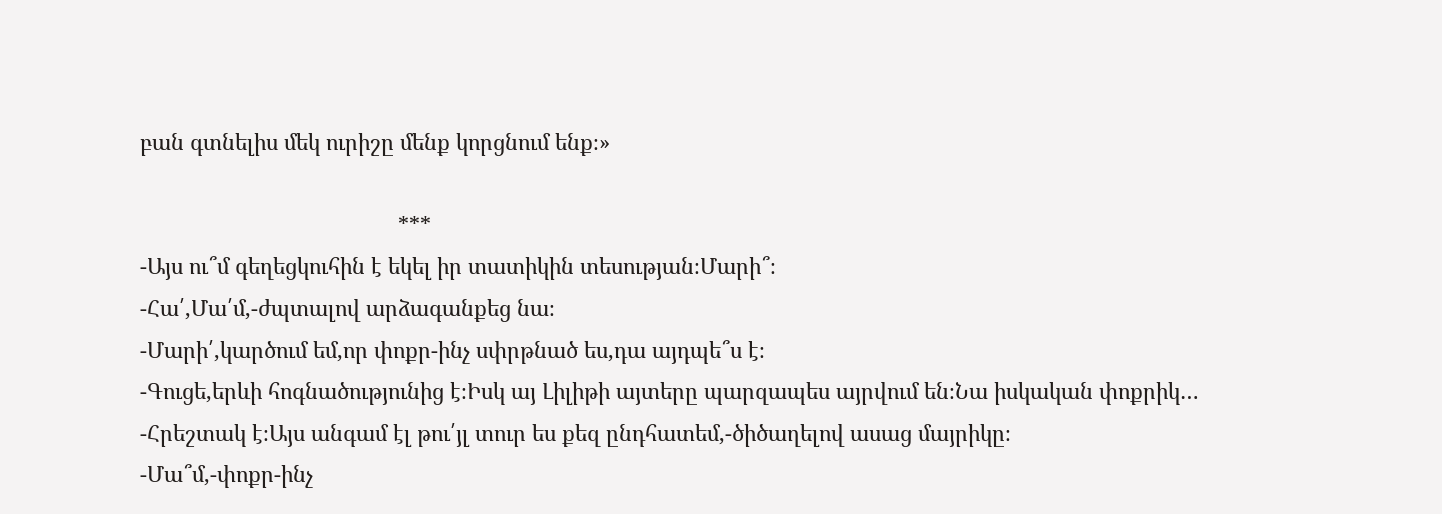բան գտնելիս մեկ ուրիշը մենք կորցնում ենք։»

                                           ***
-Այս ու՞մ գեղեցկուհին է եկել իր տատիկին տեսության։Մարի՞։
-Հա՛,Մա՛մ,-ժպտալով արձագանքեց նա։
-Մարի՛,կարծում եմ,որ փոքր-ինչ սփրթնած ես,դա այդպե՞ս է։
-Գուցե,երևի հոգնածությունից է։Իսկ այ Լիլիթի այտերը պարզապես այրվում են։Նա իսկական փոքրիկ…
-Հրեշտակ է։Այս անգամ էլ թու՛յլ տուր ես քեզ ընդհատեմ,-ծիծաղելով ասաց մայրիկը։
-Մա՞մ,-փոքր-ինչ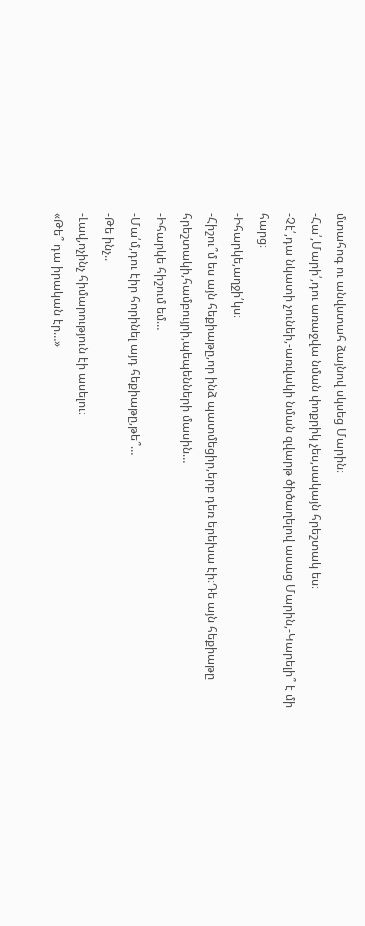մտահոգ ու անվստահ ձայնով սկսեց Մարին։
-Հա՛,Մարի՛,դու առաջվա նման փոքրիկ չես,սակայն հրեշտակ ես։
-Չէ՛,դա նկատի չունեի,-առվակի նման զվարթ ծիծաղելով ասաց Մարին,-Կարելի՞ է մի հարց։
-Իհարկե,աղջի՛կս։
-Հիշու՞մ ես այն հեքիաթը,որ ինձ պատմեցիր,երբ դեռ երեխա էի։Դե այն հեքիաթը հրեշտակի,համբույրի,պեպենների մասին…
-Իհարկե հիշում եմ…
-Մա՛մ,դու էիր հորինել այդ հեքիաթը,թե՞…
-Թե ինչ..
-Լավ,ոչինչ հիմարություն էի ասելու։
«Թե՞ դա իրական էր…»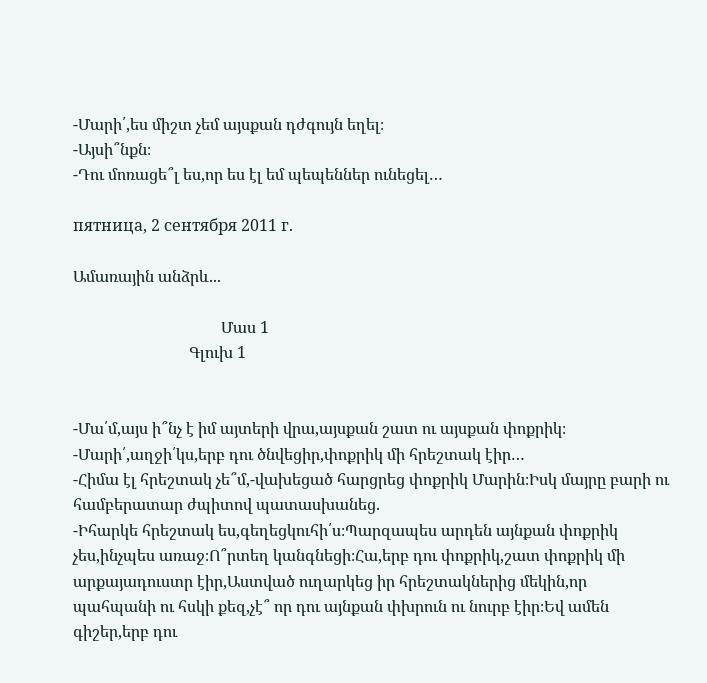-Մարի՛,ես միշտ չեմ այսքան դժգույն եղել։
-Այսի՞նքն։
-Դու մոռացե՞լ ես,որ ես էլ եմ պեպեններ ունեցել…

пятница, 2 сентября 2011 г.

Ամառային անձրև...

                                     Մաս 1
                             Գլուխ 1


-Մա՛մ,այս ի՞նչ է իմ այտերի վրա,այսքան շատ ու այսքան փոքրիկ։
-Մարի՛,աղջի՛կս,երբ դու ծնվեցիր,փոքրիկ մի հրեշտակ էիր…
-Հիմա էլ հրեշտակ չե՞մ,-վախեցած հարցրեց փոքրիկ Մարին։Իսկ մայրը բարի ու համբերատար ժպիտով պատասխանեց.
-Իհարկե հրեշտակ ես,գեղեցկուհի՛ս։Պարզապես արդեն այնքան փոքրիկ չես,ինչպես առաջ։Ո՞րտեղ կանգնեցի։Հա,երբ դու փոքրիկ,շատ փոքրիկ մի արքայադուստր էիր,Աստված ուղարկեց իր հրեշտակներից մեկին,որ պահպանի ու հսկի քեզ,չէ՞ որ դու այնքան փխրուն ու նուրբ էիր։Եվ ամեն գիշեր,երբ դու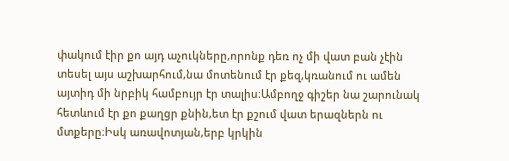փակում էիր քո այդ աչուկները,որոնք դեռ ոչ մի վատ բան չէին տեսել այս աշխարհում,նա մոտենում էր քեզ,կռանում ու ամեն այտիդ մի նրբիկ համբույր էր տալիս։Ամբողջ գիշեր նա շարունակ հետևում էր քո քաղցր քնին,ետ էր քշում վատ երազներն ու մտքերը։Իսկ առավոտյան,երբ կրկին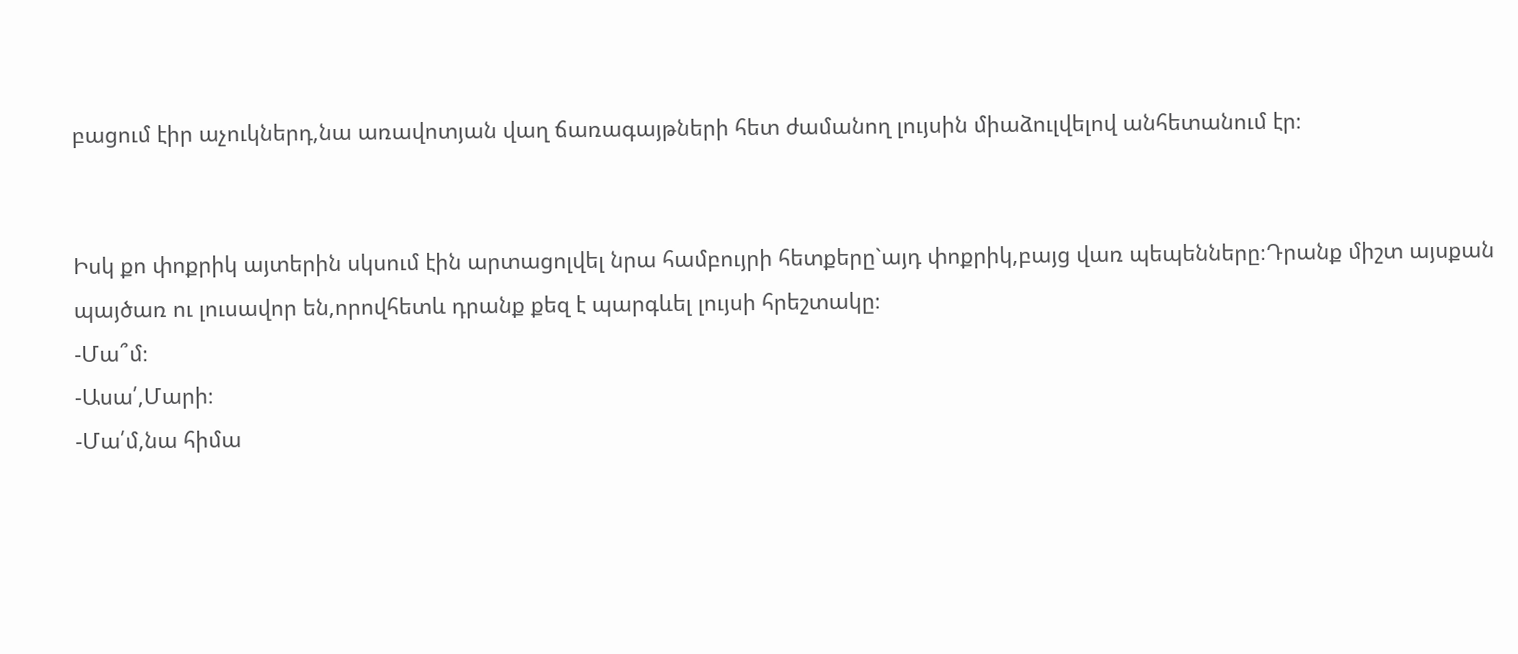բացում էիր աչուկներդ,նա առավոտյան վաղ ճառագայթների հետ ժամանող լույսին միաձուլվելով անհետանում էր։


Իսկ քո փոքրիկ այտերին սկսում էին արտացոլվել նրա համբույրի հետքերը`այդ փոքրիկ,բայց վառ պեպենները։Դրանք միշտ այսքան պայծառ ու լուսավոր են,որովհետև դրանք քեզ է պարգևել լույսի հրեշտակը։
-Մա՞մ։
-Ասա՛,Մարի։
-Մա՛մ,նա հիմա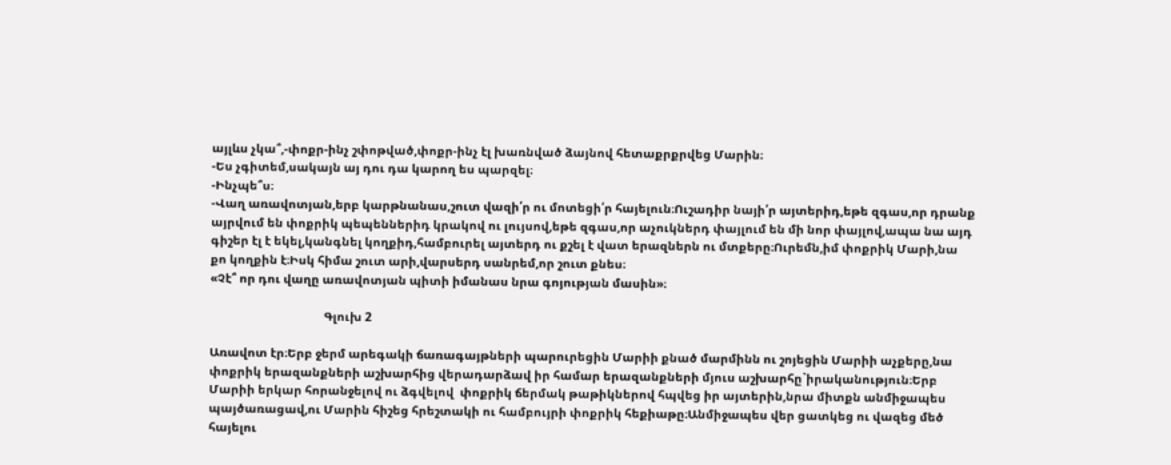այլևս չկա՞,-փոքր-ինչ շփոթված,փոքր-ինչ էլ խառնված ձայնով հետաքրքրվեց Մարին։
-Ես չգիտեմ,սակայն այ դու դա կարող ես պարզել։
-Ինչպե՞ս։
-Վաղ առավոտյան,երբ կարթնանաս,շուտ վազի՛ր ու մոտեցի՛ր հայելուն։Ուշադիր նայի՛ր այտերիդ,եթե զգաս,որ դրանք այրվում են փոքրիկ պեպեններիդ կրակով ու լույսով,եթե զգաս,որ աչուկներդ փայլում են մի նոր փայլով,ապա նա այդ գիշեր էլ է եկել,կանգնել կողքիդ,համբուրել այտերդ ու քշել է վատ երազներն ու մտքերը։Ուրեմն,իմ փոքրիկ Մարի,նա քո կողքին է։Իսկ հիմա շուտ արի,վարսերդ սանրեմ,որ շուտ քնես։
«Չէ՞ որ դու վաղը առավոտյան պիտի իմանաս նրա գոյության մասին»։

                                      Գլուխ 2

Առավոտ էր։Երբ ջերմ արեգակի ճառագայթների պարուրեցին Մարիի քնած մարմինն ու շոյեցին Մարիի աչքերը,նա փոքրիկ երազանքների աշխարհից վերադարձավ իր համար երազանքների մյուս աշխարհը`իրականություն։Երբ Մարիի երկար հորանջելով ու ձգվելով  փոքրիկ ճերմակ թաթիկներով հպվեց իր այտերին,նրա միտքն անմիջապես պայծառացավ,ու Մարին հիշեց հրեշտակի ու համբույրի փոքրիկ հեքիաթը։Անմիջապես վեր ցատկեց ու վազեց մեծ հայելու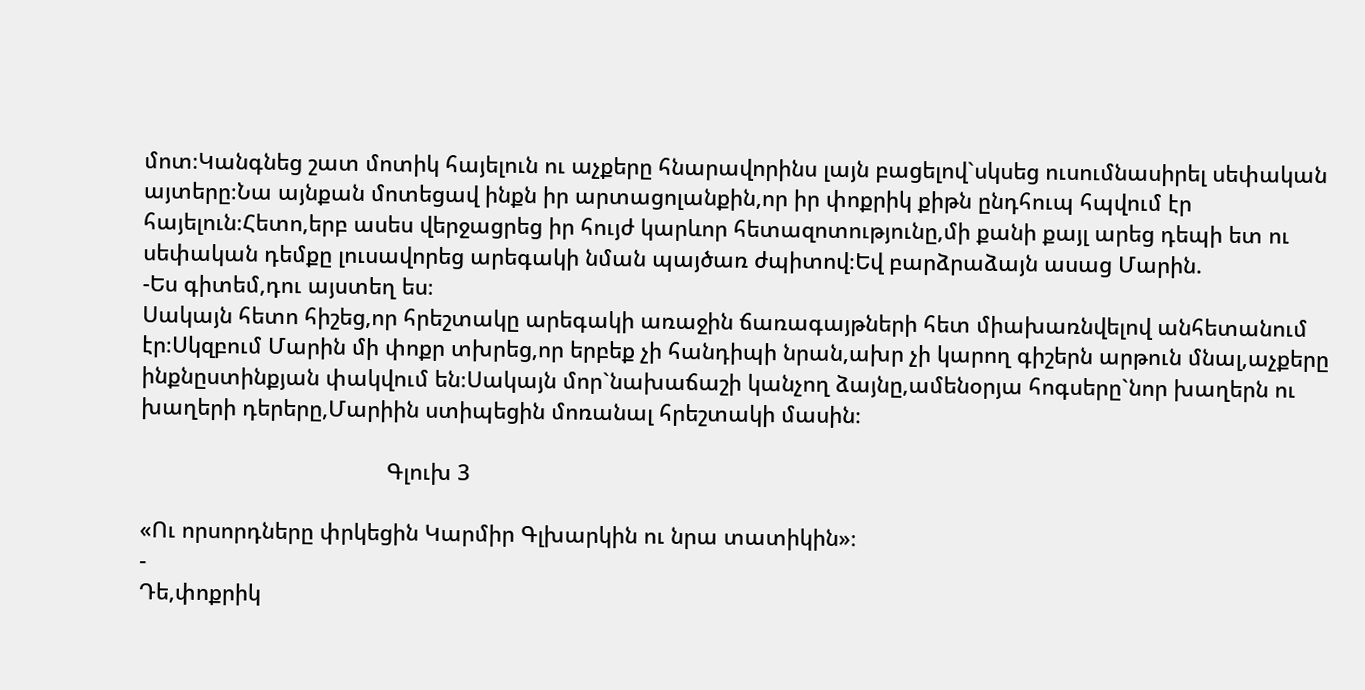մոտ։Կանգնեց շատ մոտիկ հայելուն ու աչքերը հնարավորինս լայն բացելով`սկսեց ուսումնասիրել սեփական այտերը։Նա այնքան մոտեցավ ինքն իր արտացոլանքին,որ իր փոքրիկ քիթն ընդհուպ հպվում էր հայելուն։Հետո,երբ ասես վերջացրեց իր հույժ կարևոր հետազոտությունը,մի քանի քայլ արեց դեպի ետ ու սեփական դեմքը լուսավորեց արեգակի նման պայծառ ժպիտով։Եվ բարձրաձայն ասաց Մարին.
-Ես գիտեմ,դու այստեղ ես։
Սակայն հետո հիշեց,որ հրեշտակը արեգակի առաջին ճառագայթների հետ միախառնվելով անհետանում էր։Սկզբում Մարին մի փոքր տխրեց,որ երբեք չի հանդիպի նրան,ախր չի կարող գիշերն արթուն մնալ,աչքերը ինքնըստինքյան փակվում են։Սակայն մոր`նախաճաշի կանչող ձայնը,ամենօրյա հոգսերը`նոր խաղերն ու խաղերի դերերը,Մարիին ստիպեցին մոռանալ հրեշտակի մասին։

                                         Գլուխ 3

«Ու որսորդները փրկեցին Կարմիր Գլխարկին ու նրա տատիկին»։
-
Դե,փոքրիկ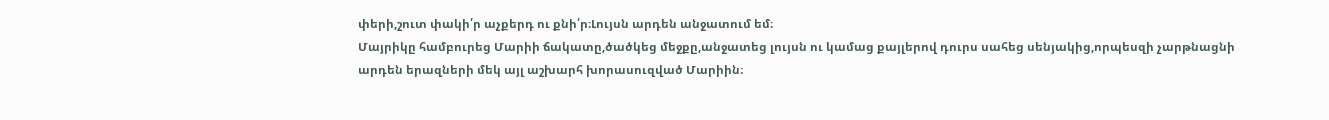փերի,շուտ փակի՛ր աչքերդ ու քնի՛ր։Լույսն արդեն անջատում եմ։
Մայրիկը համբուրեց Մարիի ճակատը,ծածկեց մեջքը,անջատեց լույսն ու կամաց քայլերով դուրս սահեց սենյակից,որպեսզի չարթնացնի արդեն երազների մեկ այլ աշխարհ խորասուզված Մարիին։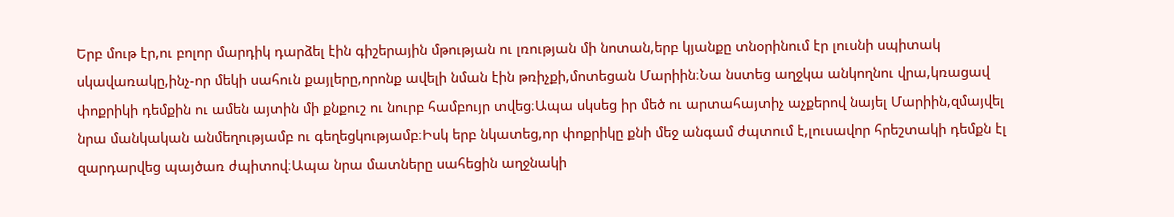Երբ մութ էր,ու բոլոր մարդիկ դարձել էին գիշերային մթության ու լռության մի նոտան,երբ կյանքը տնօրինում էր լուսնի սպիտակ սկավառակը,ինչ-որ մեկի սահուն քայլերը,որոնք ավելի նման էին թռիչքի,մոտեցան Մարիին։Նա նստեց աղջկա անկողնու վրա,կռացավ փոքրիկի դեմքին ու ամեն այտին մի քնքուշ ու նուրբ համբույր տվեց։Ապա սկսեց իր մեծ ու արտահայտիչ աչքերով նայել Մարիին,զմայվել նրա մանկական անմեղությամբ ու գեղեցկությամբ։Իսկ երբ նկատեց,որ փոքրիկը քնի մեջ անգամ ժպտում է,լուսավոր հրեշտակի դեմքն էլ զարդարվեց պայծառ ժպիտով։Ապա նրա մատները սահեցին աղջնակի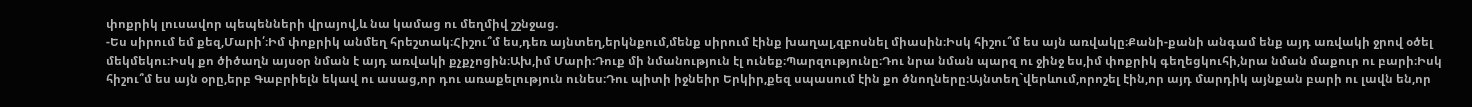փոքրիկ լուսավոր պեպենների վրայով,և նա կամաց ու մեղմիվ շշնջաց.
-Ես սիրում եմ քեզ,Մարի՛։Իմ փոքրիկ անմեղ հրեշտակ։Հիշու՞մ ես,դեռ այնտեղ,երկնքում,մենք սիրում էինք խաղալ,զբոսնել միասին։Իսկ հիշու՞մ ես այն առվակը։Քանի-քանի անգամ ենք այդ առվակի ջրով օծել մեկմեկու։Իսկ քո ծիծաղն այսօր նման է այդ առվակի քչքչոցին։Ախ,իմ Մարի։Դուք մի նմանություն էլ ունեք։Պարզությունը։Դու նրա նման պարզ ու ջինջ ես,իմ փոքրիկ գեղեցկուհի,նրա նման մաքուր ու բարի։Իսկ հիշու՞մ ես այն օրը,երբ Գաբրիելն եկավ ու ասաց,որ դու առաքելություն ունես։Դու պիտի իջնեիր Երկիր,քեզ սպասում էին քո ծնողները։Այնտեղ`վերևում,որոշել էին,որ այդ մարդիկ այնքան բարի ու լավն են,որ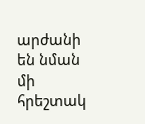արժանի են նման մի հրեշտակ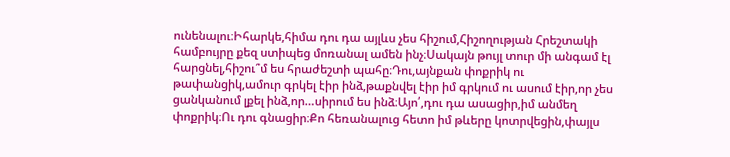ունենալու։Իհարկե,հիմա դու դա այլևս չես հիշում,Հիշողության Հրեշտակի համբույրը քեզ ստիպեց մոռանալ ամեն ինչ։Սակայն թույլ տուր մի անգամ էլ հարցնել,հիշու՞մ ես հրաժեշտի պահը։Դու,այնքան փոքրիկ ու թափանցիկ,ամուր գրկել էիր ինձ,թաքնվել էիր իմ գրկում ու ասում էիր,որ չես ցանկանում լքել ինձ,որ…սիրում ես ինձ։Այո՛,դու դա ասացիր,իմ անմեղ փոքրիկ։Ու դու գնացիր։Քո հեռանալուց հետո իմ թևերը կոտրվեցին,փայլս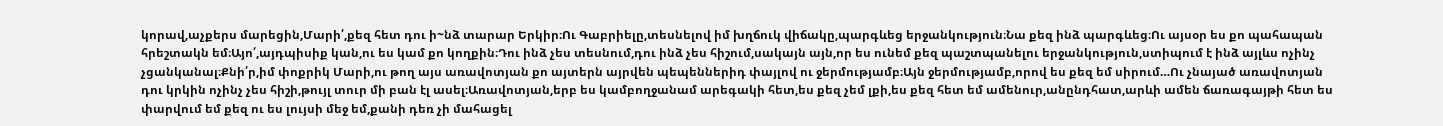կորավ,աչքերս մարեցին,Մարի՛,քեզ հետ դու ի~նձ տարար Երկիր։Ու Գաբրիելը,տեսնելով իմ խղճուկ վիճակը,պարգևեց երջանկություն։Նա քեզ ինձ պարգևեց։Ու այսօր ես քո պահապան հրեշտակն եմ։Այո՛,այդպիսիք կան,ու ես կամ քո կողքին։Դու ինձ չես տեսնում,դու ինձ չես հիշում,սակայն այն,որ ես ունեմ քեզ պաշտպանելու երջանկություն,ստիպում է ինձ այլևս ոչինչ չցանկանալ։Քնի՛ր,իմ փոքրիկ Մարի,ու թող այս առավոտյան քո այտերն այրվեն պեպեններիդ փայլով ու ջերմությամբ։Այն ջերմությամբ,որով ես քեզ եմ սիրում…Ու չնայած առավոտյան դու կրկին ոչինչ չես հիշի,թույլ տուր մի բան էլ ասել։Առավոտյան,երբ ես կամբողջանամ արեգակի հետ,ես քեզ չեմ լքի,ես քեզ հետ եմ ամենուր,անընդհատ,արևի ամեն ճառագայթի հետ ես փարվում եմ քեզ ու ես լույսի մեջ եմ,քանի դեռ չի մահացել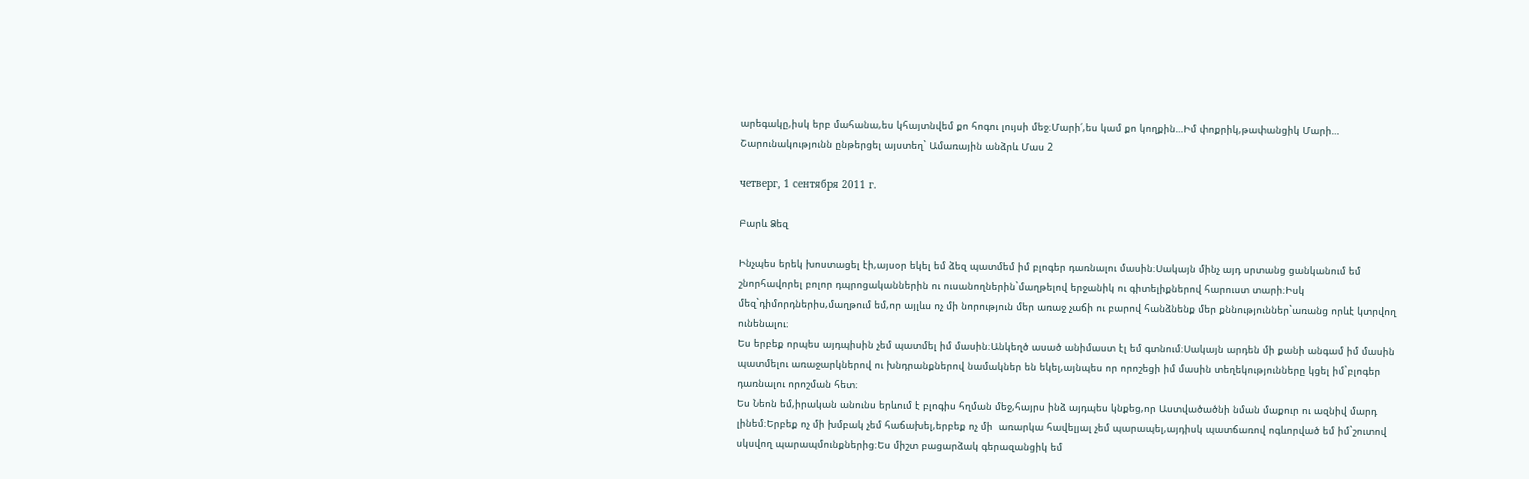արեգակը,իսկ երբ մահանա,ես կհայտնվեմ քո հոգու լույսի մեջ։Մարի՛,ես կամ քո կողքին…Իմ փոքրիկ,թափանցիկ Մարի…
Շարունակությունն ընթերցել այստեղ` Ամառային անձրև Մաս 2

четверг, 1 сентября 2011 г.

Բարև Ձեզ

Ինչպես երեկ խոստացել էի,այսօր եկել եմ ձեզ պատմեմ իմ բլոգեր դառնալու մասին։Սակայն մինչ այդ սրտանց ցանկանում եմ շնորհավորել բոլոր դպրոցականներին ու ուսանողներին`մաղթելով երջանիկ ու գիտելիքներով հարուստ տարի։Իսկ մեզ`դիմորդներիս,մաղթում եմ,որ այլևս ոչ մի նորություն մեր առաջ չաճի ու բարով հանձնենք մեր քննություններ`առանց որևէ կտրվող ունենալու։
Ես երբեք որպես այդպիսին չեմ պատմել իմ մասին։Անկեղծ ասած անիմաստ էլ եմ գտնում։Սակայն արդեն մի քանի անգամ իմ մասին պատմելու առաջարկներով ու խնդրանքներով նամակներ են եկել,այնպես որ որոշեցի իմ մասին տեղեկությունները կցել իմ`բլոգեր դառնալու որոշման հետ։
Ես Նեոն եմ,իրական անունս երևում է բլոգիս հղման մեջ,հայրս ինձ այդպես կնքեց,որ Աստվածածնի նման մաքուր ու ազնիվ մարդ լինեմ։Երբեք ոչ մի խմբակ չեմ հաճախել,երբեք ոչ մի  առարկա հավելյալ չեմ պարապել,այդիսկ պատճառով ոգևորված եմ իմ`շուտով սկսվող պարապմունքներից։Ես միշտ բացարձակ գերազանցիկ եմ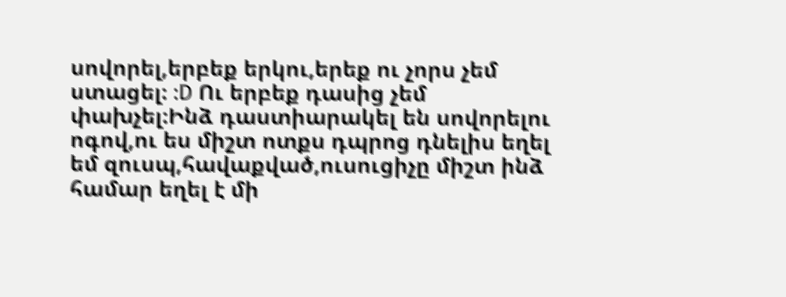սովորել,երբեք երկու,երեք ու չորս չեմ ստացել։ :D Ու երբեք դասից չեմ փախչել։Ինձ դաստիարակել են սովորելու ոգով,ու ես միշտ ոտքս դպրոց դնելիս եղել եմ զուսպ,հավաքված,ուսուցիչը միշտ ինձ համար եղել է մի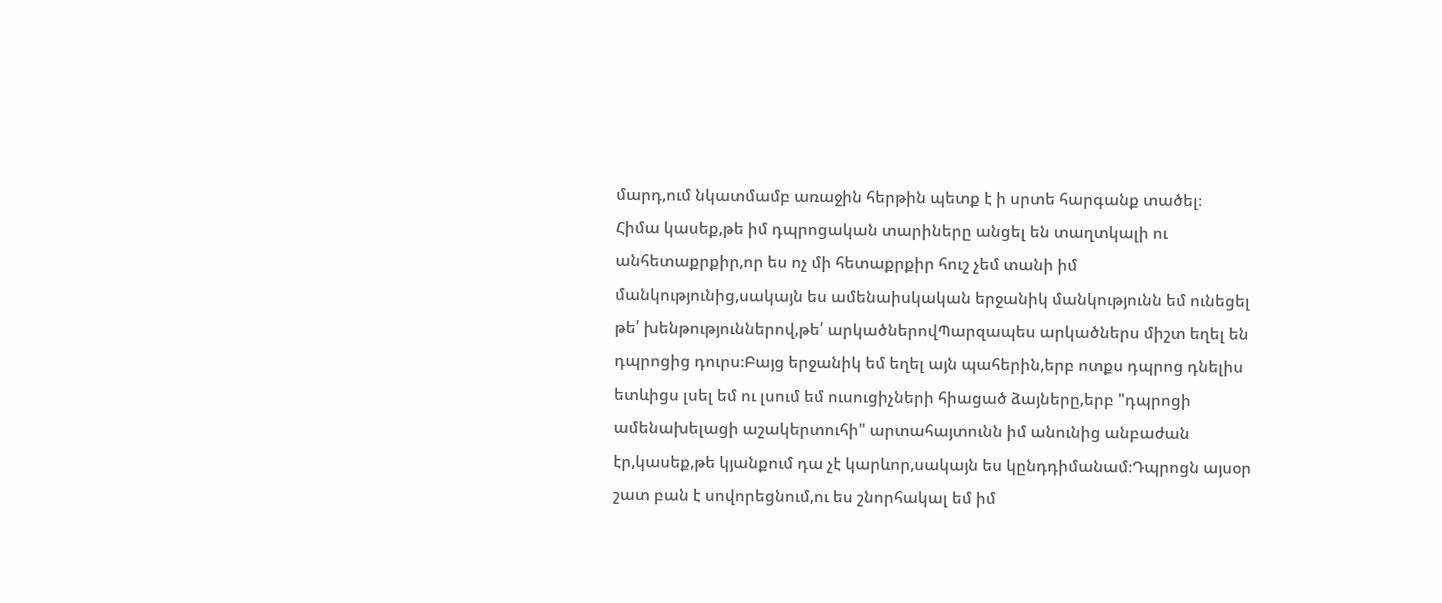մարդ,ում նկատմամբ առաջին հերթին պետք է ի սրտե հարգանք տածել։
Հիմա կասեք,թե իմ դպրոցական տարիները անցել են տաղտկալի ու անհետաքրքիր,որ ես ոչ մի հետաքրքիր հուշ չեմ տանի իմ մանկությունից,սակայն ես ամենաիսկական երջանիկ մանկությունն եմ ունեցել թե՛ խենթություններով,թե՛ արկածներովՊարզապես արկածներս միշտ եղել են դպրոցից դուրս։Բայց երջանիկ եմ եղել այն պահերին,երբ ոտքս դպրոց դնելիս ետևիցս լսել եմ ու լսում եմ ուսուցիչների հիացած ձայները,երբ "դպրոցի ամենախելացի աշակերտուհի" արտահայտունն իմ անունից անբաժան էր,կասեք,թե կյանքում դա չէ կարևոր,սակայն ես կընդդիմանամ։Դպրոցն այսօր շատ բան է սովորեցնում,ու ես շնորհակալ եմ իմ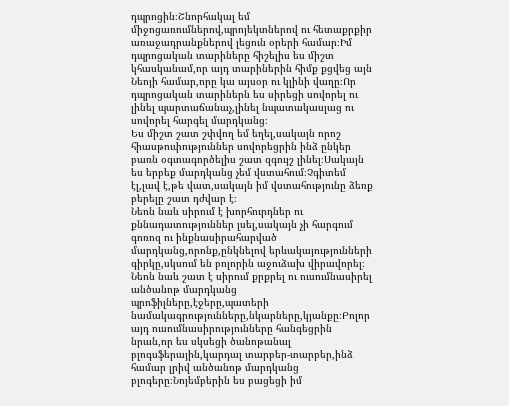դպրոցին։Շնորհակալ եմ միջոցառումներով,պրոյեկտներով ու հետաքրքիր առաջադրանքներով լեցուն օրերի համար։Իմ դպրոցական տարիները հիշելիս ես միշտ կհասկանամ,որ այդ տարիներին հիմք քցվեց այն Նեոյի համար,որը կա այսօր ու կլինի վաղը։Որ դպրոցական տարիներն ես սիրեցի սովորել ու լինել պարտաճանաչ,լինել նպատակասլաց ու սովորել հարգել մարդկանց։
Ես միշտ շատ շփվող եմ եղել,սակայն որոշ հիասթուփություններ սովորեցրին ինձ ընկեր բառն օգտագործելիս շատ զգույշ լինել։Սակայն ես երբեք մարդկանց չեմ վստահում։Չգիտեմ էլ,լավ է,թե վատ,սակայն իմ վստահությունը ձեռք բերելը շատ դժվար է։
Նեոն նաև սիրում է խորհուրդներ ու քննադատություններ լսել,սակայն չի հարգում գոռոզ ու ինքնասիրահարված մարդկանց,որոնք,ընկնելով երևակայությունների  գիրկը,սկսում են բոլորին աջուձախ վիրավորել։
Նեոն նաև շատ է սիրում քրքրել ու ուսումնասիրել անծանոթ մարդկանց պրոֆիլները,էջերը,պատերի նամակագրությունները,նկարները,կյանքը։Բոլոր այդ ուսումնասիրությունները հանգեցրին նրան,որ ես սկսեցի ծանոթանալ բլոգսֆերային,կարդալ տարբեր-տարբեր,ինձ համար լրիվ անծանոթ մարդկանց բլոգերը։Նոյեմբերին ես բացեցի իմ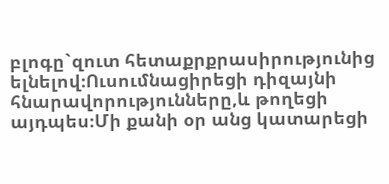բլոգը`զուտ հետաքրքրասիրությունից ելնելով։Ուսումնացիրեցի դիզայնի հնարավորությունները,և թողեցի այդպես։Մի քանի օր անց կատարեցի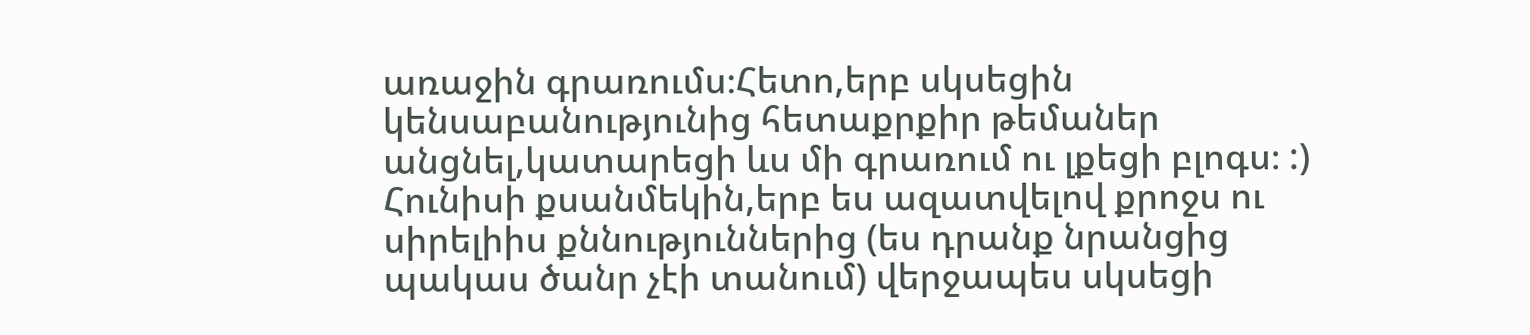առաջին գրառումս։Հետո,երբ սկսեցին կենսաբանությունից հետաքրքիր թեմաներ անցնել,կատարեցի ևս մի գրառում ու լքեցի բլոգս։ :)
Հունիսի քսանմեկին,երբ ես ազատվելով քրոջս ու սիրելիիս քննություններից (ես դրանք նրանցից պակաս ծանր չէի տանում) վերջապես սկսեցի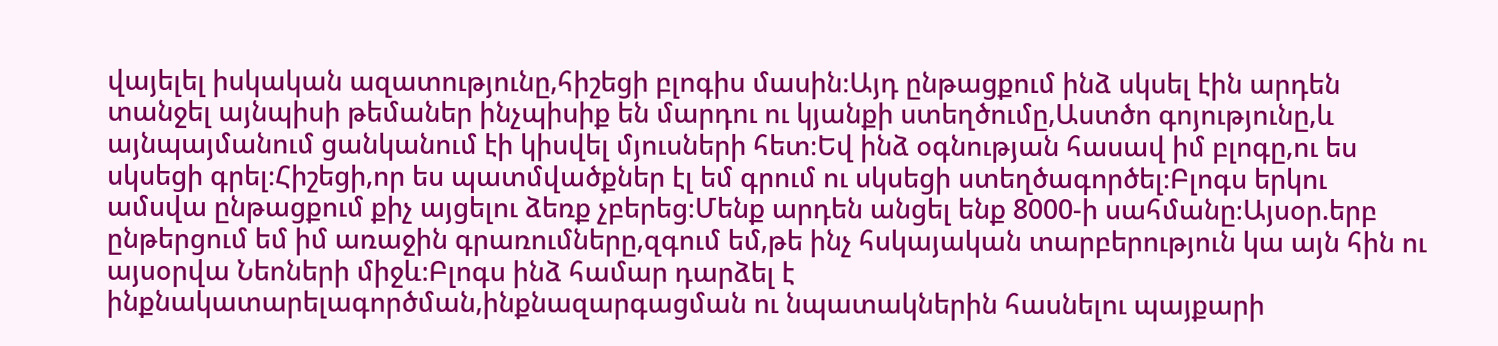վայելել իսկական ազատությունը,հիշեցի բլոգիս մասին։Այդ ընթացքում ինձ սկսել էին արդեն տանջել այնպիսի թեմաներ ինչպիսիք են մարդու ու կյանքի ստեղծումը,Աստծո գոյությունը,և այնպայմանում ցանկանում էի կիսվել մյուսների հետ։Եվ ինձ օգնության հասավ իմ բլոգը,ու ես սկսեցի գրել։Հիշեցի,որ ես պատմվածքներ էլ եմ գրում ու սկսեցի ստեղծագործել։Բլոգս երկու ամսվա ընթացքում քիչ այցելու ձեռք չբերեց։Մենք արդեն անցել ենք 8000-ի սահմանը։Այսօր.երբ ընթերցում եմ իմ առաջին գրառումները,զգում եմ,թե ինչ հսկայական տարբերություն կա այն հին ու այսօրվա Նեոների միջև։Բլոգս ինձ համար դարձել է ինքնակատարելագործման,ինքնազարգացման ու նպատակներին հասնելու պայքարի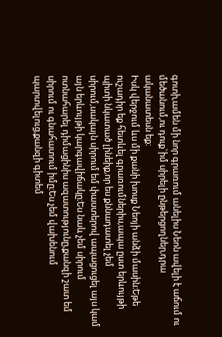գոտի,ամեն մի նոր գրառում անելիս Նեոն ավելի է աճում ու մեծանում,ու դուք`իմ սիրելի ընթերցողներ,դրա ականատեսն եք։
Իսկ վերջում ևս մի քանի խոսք Նեոյի անձի մասին։Եթե ուշադիր եք հետևել գրառումներիս,ապա ըստ երևույթի պիտի նկատած լինեիք,որ ես քննադատել չեմ սիրում,սակայն սիրում եմ փաստերով ապացուցել այս կամ այն երևույթի կարգավիճակը։Ես նաև չեմ սիրում ոտնահարել դիմացինիս ազատությունը,քանզի շատ եմ սիրում ու գնահատում իմը։Ես չեմ վախենում պարտվելուց,քանզի գիտեմ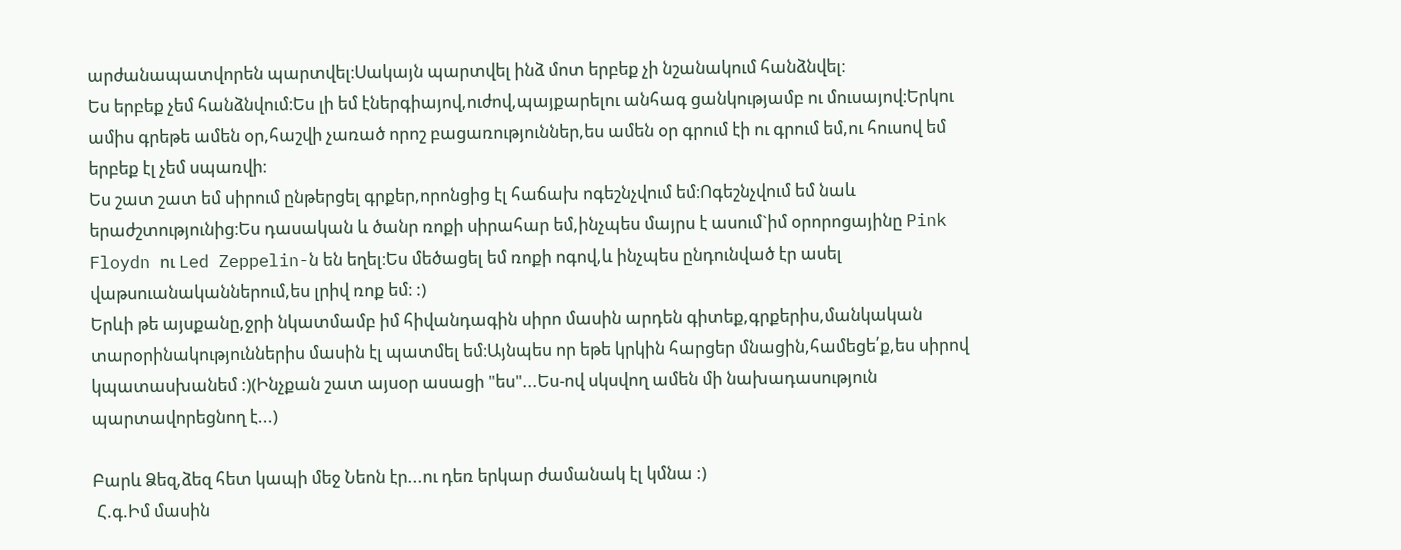արժանապատվորեն պարտվել։Սակայն պարտվել ինձ մոտ երբեք չի նշանակում հանձնվել։
Ես երբեք չեմ հանձնվում։Ես լի եմ էներգիայով,ուժով,պայքարելու անհագ ցանկությամբ ու մուսայով։Երկու ամիս գրեթե ամեն օր,հաշվի չառած որոշ բացառություններ,ես ամեն օր գրում էի ու գրում եմ,ու հուսով եմ երբեք էլ չեմ սպառվի։
Ես շատ շատ եմ սիրում ընթերցել գրքեր,որոնցից էլ հաճախ ոգեշնչվում եմ։Ոգեշնչվում եմ նաև երաժշտությունից։Ես դասական և ծանր ռոքի սիրահար եմ,ինչպես մայրս է ասում`իմ օրորոցայինը Pink Floydn ու Led Zeppelin-ն են եղել։Ես մեծացել եմ ռոքի ոգով,և ինչպես ընդունված էր ասել վաթսուանականներում,ես լրիվ ռոք եմ։ :)
Երևի թե այսքանը,ջրի նկատմամբ իմ հիվանդագին սիրո մասին արդեն գիտեք,գրքերիս,մանկական տարօրինակություններիս մասին էլ պատմել եմ։Այնպես որ եթե կրկին հարցեր մնացին,համեցե՛ք,ես սիրով կպատասխանեմ :)(Ինչքան շատ այսօր ասացի "ես"...Ես-ով սկսվող ամեն մի նախադասություն պարտավորեցնող է...)

Բարև Ձեզ,ձեզ հետ կապի մեջ Նեոն էր...ու դեռ երկար ժամանակ էլ կմնա :)
 Հ.գ.Իմ մասին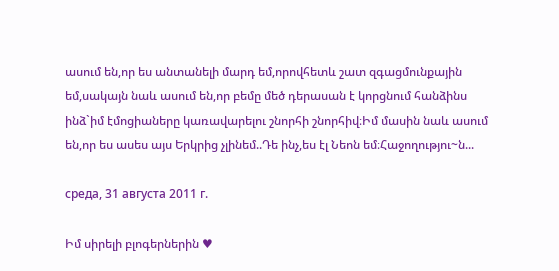ասում են,որ ես անտանելի մարդ եմ,որովհետև շատ զգացմունքային եմ,սակայն նաև ասում են,որ բեմը մեծ դերասան է կորցնում հանձինս ինձ`իմ էմոցիաները կառավարելու շնորհի շնորհիվ։Իմ մասին նաև ասում են,որ ես ասես այս Երկրից չլինեմ..Դե ինչ,ես էլ Նեոն եմ։Հաջողությու~ն...

среда, 31 августа 2011 г.

Իմ սիրելի բլոգերներին ♥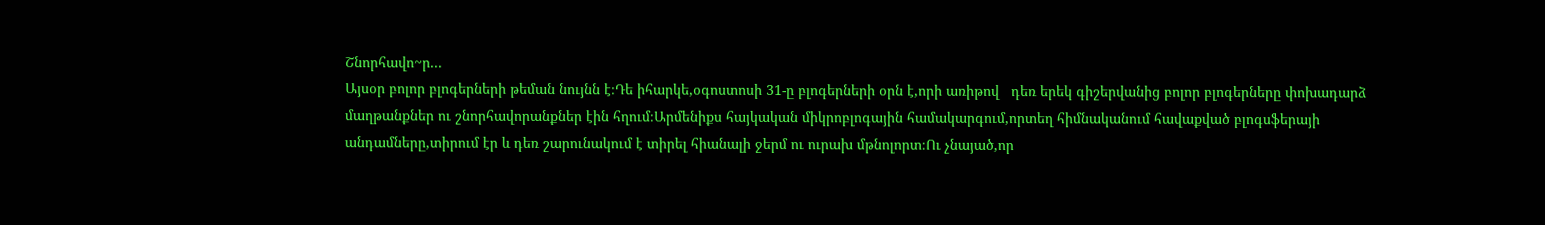Շնորհավո~ր...
Այսօր բոլոր բլոգերների թեման նույնն է։Դե իհարկե,օգոստոսի 31-ը բլոգերների օրն է,որի առիթով   դեռ երեկ գիշերվանից բոլոր բլոգերները փոխադարձ մաղթանքներ ու շնորհավորանքներ էին հղում։Արմենիքս հայկական միկրոբլոգային համակարգում,որտեղ հիմնականում հավաքված բլոգսֆերայի անդամները,տիրում էր և դեռ շարունակում է տիրել հիանալի ջերմ ու ուրախ մթնոլորտ։Ու չնայած,որ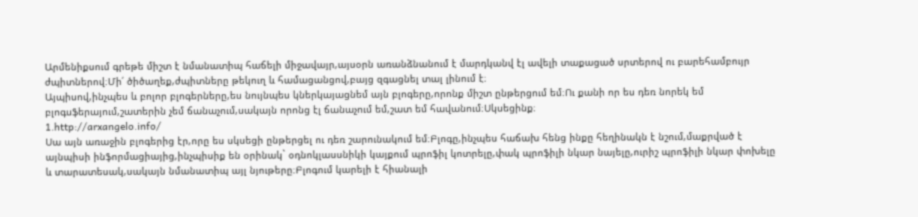Արմենիքսում գրեթե միշտ է նմանատիպ հաճելի միջավայր,այսօրն առանձնանում է մարդկանվ էլ ավելի տաքացած սրտերով ու բարեհամբույր ժպիտներով։Մի՛ ծիծաղեք,ժպիտները թեկուղ և համացանցով,բայց զգացնել տալ լինում է։
Այպիսով,ինչպես և բոլոր բլոգերները,ես նույնպես կներկայացնեմ այն բլոգերը,որոնք միշտ ընթերցում եմ։Ու քանի որ ես դեռ նորեկ եմ բլոգսֆերայում,շատերին չեմ ճանաչում,սակայն որոնց էլ ճանաչում եմ,շատ եմ հավանում։Սկսեցինք։
1.http://arxangelo.info/
Սա այն առաջին բլոգերից էր,որը ես սկսեցի ընթերցել ու դեռ շարունակում եմ։Բլոգը,ինչպես հաճախ հենց ինքը հեղինակն է նշում,մաքրված է այնպիսի ինֆորմացիայից,ինչպիսիք են օրինակ` օդնոկլասսնիկի կայքում պրոֆիլ կոտրելը,փակ պրոֆիլի նկար նայելը,ուրիշ պրոֆիլի նկար փոխելը և տարատեսակ,սակայն նմանատիպ այլ նյութերը։Բլոգում կարելի է հիանալի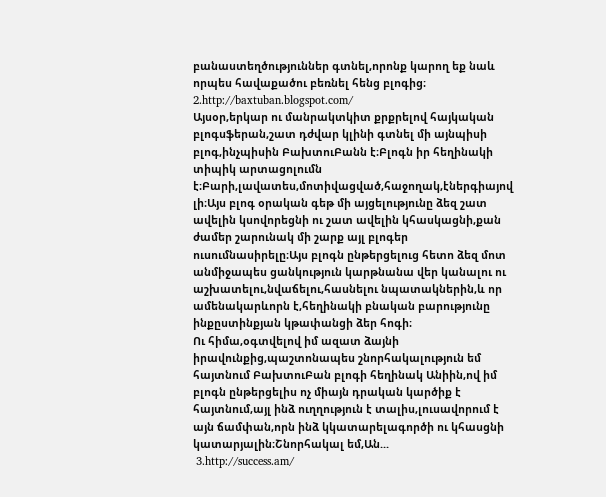բանաստեղծություններ գտնել,որոնք կարող եք նաև որպես հավաքածու բեռնել հենց բլոգից։
2.http://baxtuban.blogspot.com/
Այսօր,երկար ու մանրակտկիտ քրքրելով հայկական բլոգսֆերան,շատ դժվար կլինի գտնել մի այնպիսի բլոգ,ինչպիսին ԲախտուԲանն է։Բլոգն իր հեղինակի տիպիկ արտացոլումն է։Բարի,լավատես,մոտիվացված,հաջողակ,էներգիայով լի։Այս բլոգ օրական գեթ մի այցելությունը ձեզ շատ ավելին կսովորեցնի ու շատ ավելին կհասկացնի,քան ժամեր շարունակ մի շարք այլ բլոգեր ուսումնասիրելը։Այս բլոգն ընթերցելուց հետո ձեզ մոտ անմիջապես ցանկություն կարթնանա վեր կանալու ու աշխատելու,նվաճելու,հասնելու նպատակներին,և որ ամենակարևորն է,հեղինակի բնական բարությունը ինքըստինքյան կթափանցի ձեր հոգի։
Ու հիմա,օգտվելով իմ ազատ ձայնի իրավունքից,պաշտոնապես շնորհակալություն եմ հայտնում ԲախտուԲան բլոգի հեղինակ Անիին,ով իմ բլոգն ընթերցելիս ոչ միայն դրական կարծիք է հայտնում,այլ ինձ ուղղություն է տալիս,լուսավորում է այն ճամփան,որն ինձ կկատարելագործի ու կհասցնի կատարյալին։Շնորհակալ եմ,Ան...
 3.http://success.am/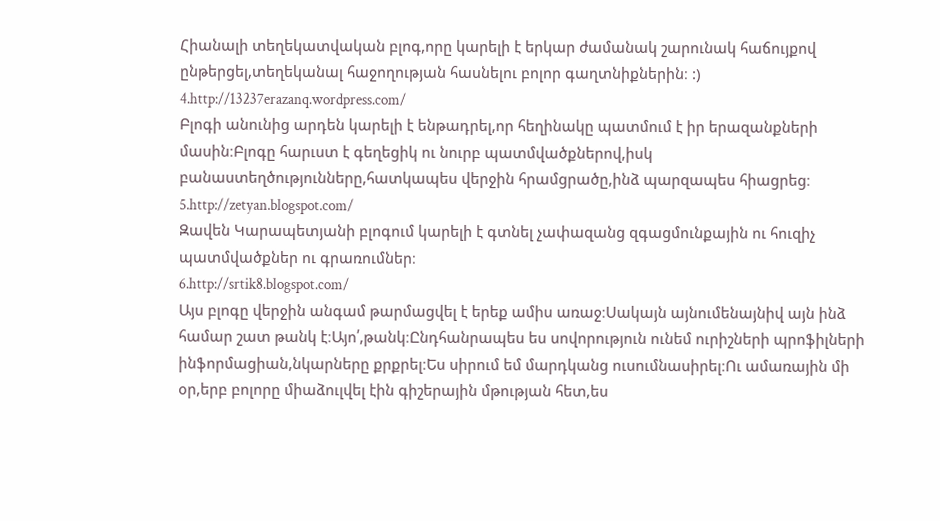Հիանալի տեղեկատվական բլոգ,որը կարելի է երկար ժամանակ շարունակ հաճույքով ընթերցել,տեղեկանալ հաջողության հասնելու բոլոր գաղտնիքներին։ :)
4.http://13237erazanq.wordpress.com/
Բլոգի անունից արդեն կարելի է ենթադրել,որ հեղինակը պատմում է իր երազանքների մասին։Բլոգը հարւստ է գեղեցիկ ու նուրբ պատմվածքներով,իսկ բանաստեղծությունները,հատկապես վերջին հրամցրածը,ինձ պարզապես հիացրեց։
5.http://zetyan.blogspot.com/
Զավեն Կարապետյանի բլոգում կարելի է գտնել չափազանց զգացմունքային ու հուզիչ պատմվածքներ ու գրառումներ։
6.http://srtik8.blogspot.com/
Այս բլոգը վերջին անգամ թարմացվել է երեք ամիս առաջ։Սակայն այնումենայնիվ այն ինձ համար շատ թանկ է։Այո՛,թանկ։Ընդհանրապես ես սովորություն ունեմ ուրիշների պրոֆիլների ինֆորմացիան,նկարները քրքրել։Ես սիրում եմ մարդկանց ուսումնասիրել։Ու ամառային մի օր,երբ բոլորը միաձուլվել էին գիշերային մթության հետ,ես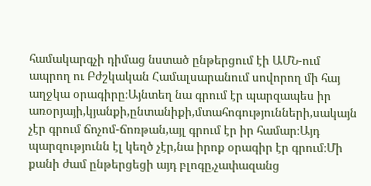համակարգչի դիմաց նստած ընթերցում էի ԱՄՆ-ում ապրող ու Բժշկական Համալսարանում սովորող մի հայ աղջկա օրագիրը։Այնտեղ նա գրում էր պարզապես իր առօրյայի,կյանքի,ընտանիքի,մտահոգությունների,սակայն չէր գրում ճոչոմ-ճոռթան,այլ գրում էր իր համար։Այդ պարզությունն էլ կեղծ չէր,նա իրոք օրագիր էր գրում։Մի քանի ժամ ընթերցեցի այդ բլոգը,չափազանց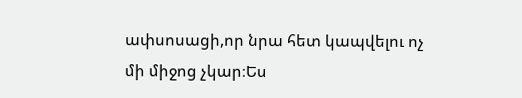ափսոսացի,որ նրա հետ կապվելու ոչ մի միջոց չկար։Ես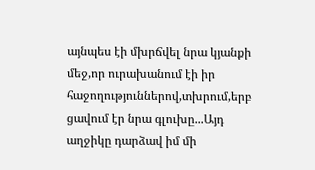այնպես էի մխրճվել նրա կյանքի մեջ,որ ուրախանում էի իր հաջողություններով,տխրում,երբ ցավում էր նրա գլուխը...Այդ աղջիկը դարձավ իմ մի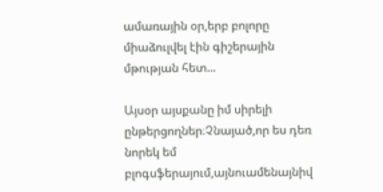ամառային օր,երբ բոլորը միաձուլվել էին գիշերային մթության հետ...

Այսօր այսքանը իմ սիրելի ընթերցողներ։Չնայած,որ ես դեռ նորեկ եմ բլոգսֆերայում,այնուամենայնիվ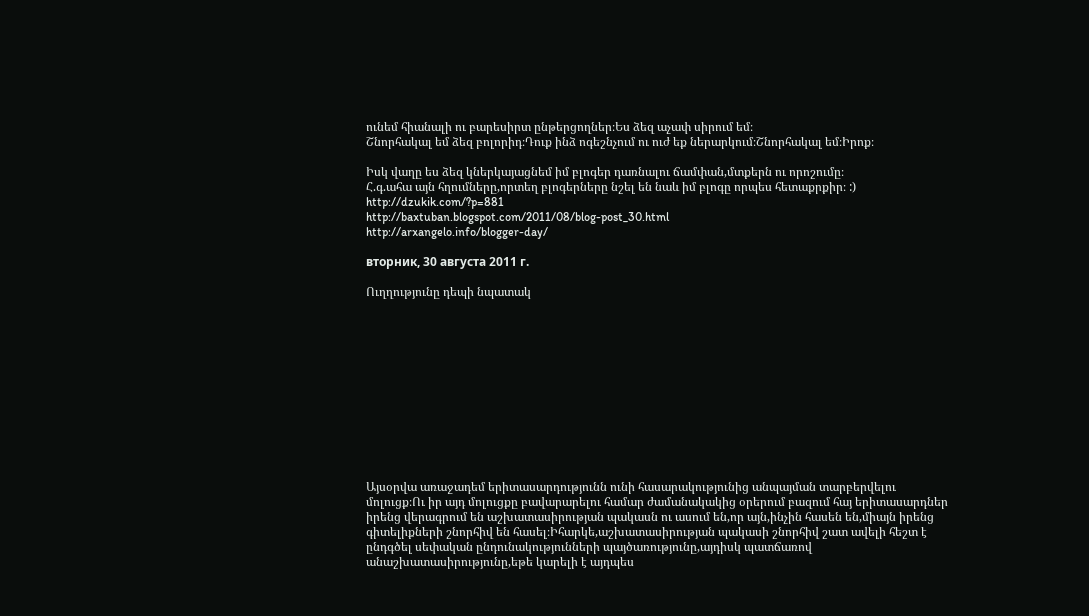ունեմ հիանալի ու բարեսիրտ ընթերցողներ։Ես ձեզ աչափ սիրում եմ։
Շնորհակալ եմ ձեզ բոլորիդ։Դուք ինձ ոգեշնչում ու ուժ եք ներարկում։Շնորհակալ եմ։Իրոք։

Իսկ վաղը ես ձեզ կներկայացնեմ իմ բլոգեր դառնալու ճամփան,մտքերն ու որոշումը։
Հ.գ.ահա այն հղումները,որտեղ բլոգերները նշել են նաև իմ բլոգը որպես հետաքրքիր։ :)
http://dzukik.com/?p=881
http://baxtuban.blogspot.com/2011/08/blog-post_30.html
http://arxangelo.info/blogger-day/

вторник, 30 августа 2011 г.

Ուղղությունը դեպի նպատակ












Այսօրվա առաջադեմ երիտասարդությունն ունի հասարակությունից անպայման տարբերվելու մոլուցք։Ու իր այդ մոլուցքը բավարարելու համար ժամանակակից օրերում բազում հայ երիտասարդներ իրենց վերագրում են աշխատասիրության պակասն ու ասում են,որ այն,ինչին հասեն են,միայն իրենց գիտելիքների շնորհիվ են հասել։Իհարկե,աշխատասիրության պակասի շնորհիվ շատ ավելի հեշտ է ընդգծել սեփական ընդունակությունների պայծառությունը,այդիսկ պատճառով անաշխատասիրությունը,եթե կարելի է այդպես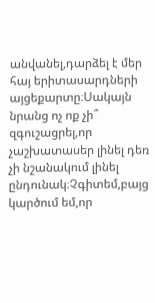անվանել,դարձել է մեր հայ երիտասարդների այցեքարտը։Սակայն նրանց ոչ ոք չի՞ զգուշացրել,որ չաշխատասեր լինել դեռ չի նշանակում լինել ընդունակ։Չգիտեմ,բայց կարծում եմ,որ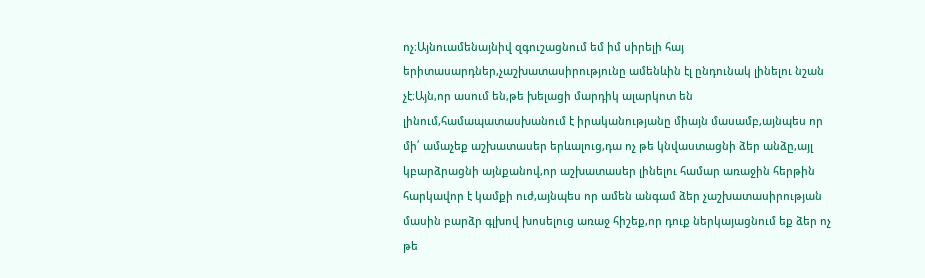ոչ։Այնուամենայնիվ զգուշացնում եմ իմ սիրելի հայ երիտասարդներ,չաշխատասիրությունը ամենևին էլ ընդունակ լինելու նշան չէ։Այն,որ ասում են,թե խելացի մարդիկ ալարկոտ են լինում,համապատասխանում է իրականությանը միայն մասամբ,այնպես որ մի՛ ամաչեք աշխատասեր երևալուց,դա ոչ թե կնվաստացնի ձեր անձը,այլ կբարձրացնի այնքանով,որ աշխատասեր լինելու համար առաջին հերթին հարկավոր է կամքի ուժ,այնպես որ ամեն անգամ ձեր չաշխատասիրության մասին բարձր գլխով խոսելուց առաջ հիշեք,որ դուք ներկայացնում եք ձեր ոչ թե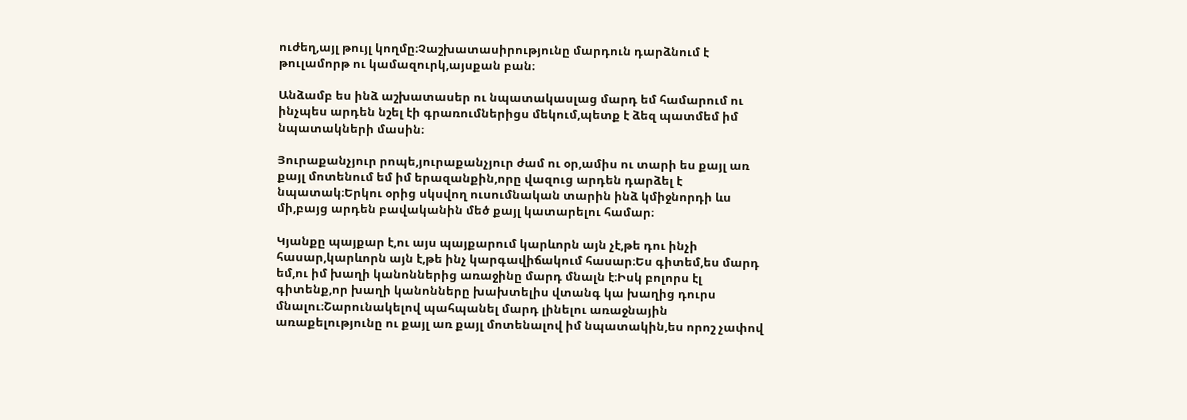ուժեղ,այլ թույլ կողմը։Չաշխատասիրությունը մարդուն դարձնում է թուլամորթ ու կամազուրկ,այսքան բան։

Անձամբ ես ինձ աշխատասեր ու նպատակասլաց մարդ եմ համարում ու ինչպես արդեն նշել էի գրառումներիցս մեկում,պետք է ձեզ պատմեմ իմ նպատակների մասին։

Յուրաքանչյուր րոպե,յուրաքանչյուր ժամ ու օր,ամիս ու տարի ես քայլ առ քայլ մոտենում եմ իմ երազանքին,որը վազուց արդեն դարձել է նպատակ։Երկու օրից սկսվող ուսումնական տարին ինձ կմիջնորդի ևս մի,բայց արդեն բավականին մեծ քայլ կատարելու համար։

Կյանքը պայքար է,ու այս պայքարում կարևորն այն չէ,թե դու ինչի հասար,կարևորն այն է,թե ինչ կարգավիճակում հասար։Ես գիտեմ,ես մարդ եմ,ու իմ խաղի կանոններից առաջինը մարդ մնալն է։Իսկ բոլորս էլ գիտենք,որ խաղի կանոնները խախտելիս վտանգ կա խաղից դուրս մնալու։Շարունակելով պահպանել մարդ լինելու առաջնային առաքելությունը ու քայլ առ քայլ մոտենալով իմ նպատակին,ես որոշ չափով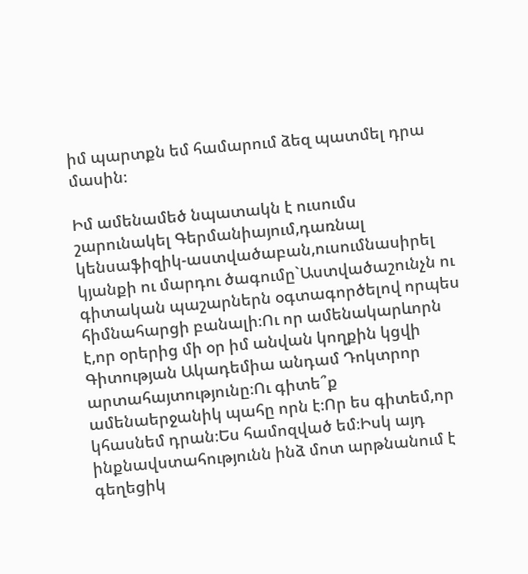իմ պարտքն եմ համարում ձեզ պատմել դրա մասին։

Իմ ամենամեծ նպատակն է ուսումս շարունակել Գերմանիայում,դառնալ կենսաֆիզիկ-աստվածաբան,ուսումնասիրել կյանքի ու մարդու ծագումը`Աստվածաշունչն ու գիտական պաշարներն օգտագործելով որպես հիմնահարցի բանալի։Ու որ ամենակարևորն է,որ օրերից մի օր իմ անվան կողքին կցվի Գիտության Ակադեմիա անդամ Դոկտրոր արտահայտությունը։Ու գիտե՞ք ամենաերջանիկ պահը որն է։Որ ես գիտեմ,որ կհասնեմ դրան։Ես համոզված եմ։Իսկ այդ ինքնավստահությունն ինձ մոտ արթնանում է գեղեցիկ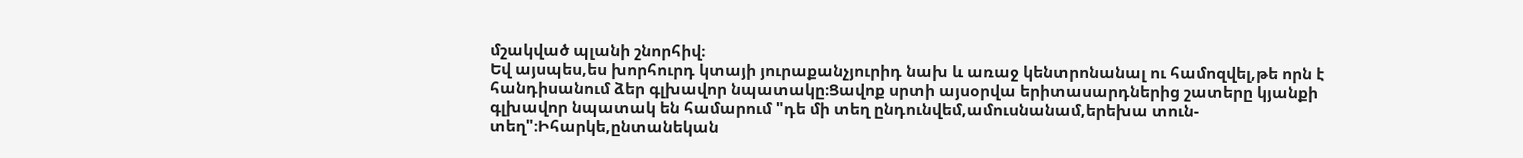մշակված պլանի շնորհիվ։
Եվ այսպես,ես խորհուրդ կտայի յուրաքանչյուրիդ նախ և առաջ կենտրոնանալ ու համոզվել,թե որն է հանդիսանում ձեր գլխավոր նպատակը։Ցավոք սրտի այսօրվա երիտասարդներից շատերը կյանքի գլխավոր նպատակ են համարում "դե մի տեղ ընդունվեմ,ամուսնանամ,երեխա տուն-տեղ"։Իհարկե,ընտանեկան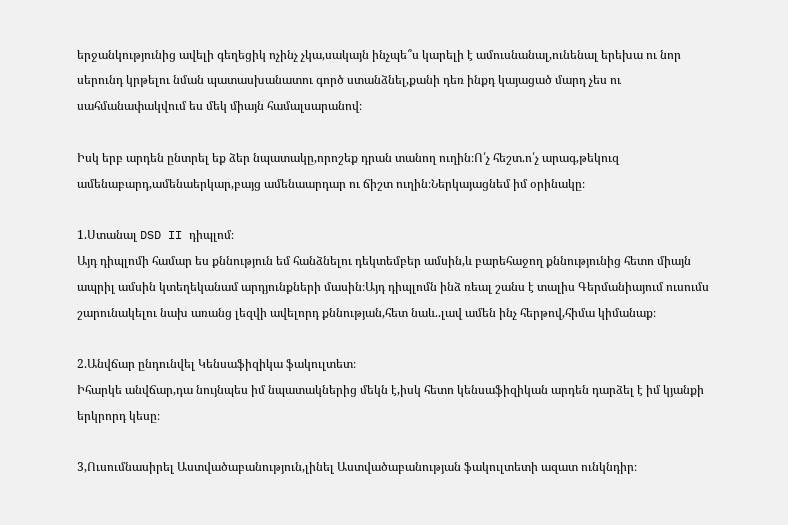երջանկությունից ավելի գեղեցիկ ոչինչ չկա,սակայն ինչպե՞ս կարելի է ամուսնանալ,ունենալ երեխա ու նոր սերունդ կրթելու նման պատասխանատու գործ ստանձնել,քանի դեռ ինքդ կայացած մարդ չես ու սահմանափակվում ես մեկ միայն համալսարանով։

Իսկ երբ արդեն ընտրել եք ձեր նպատակը,որոշեք դրան տանող ուղին։Ո՛չ հեշտ.ո՛չ արագ,թեկուզ ամենաբարդ,ամենաերկար,բայց ամենաարդար ու ճիշտ ուղին։Ներկայացնեմ իմ օրինակը։

1.Ստանալ DSD II դիպլոմ։
Այդ դիպլոմի համար ես քննություն եմ հանձնելու դեկտեմբեր ամսին,և բարեհաջող քննությունից հետո միայն ապրիլ ամսին կտեղեկանամ արդյունքների մասին։Այդ դիպլոմն ինձ ռեալ շանս է տալիս Գերմանիայում ուսումս շարունակելու նախ առանց լեզվի ավելորդ քննության,հետ նաև..լավ ամեն ինչ հերթով,հիմա կիմանաք։

2.Անվճար ընդունվել Կենսաֆիզիկա ֆակուլտետ։
Իհարկե անվճար,դա նույնպես իմ նպատակներից մեկն է,իսկ հետո կենսաֆիզիկան արդեն դարձել է իմ կյանքի երկրորդ կեսը։

3,Ուսումնասիրել Աստվածաբանություն,լինել Աստվածաբանության ֆակուլտետի ազատ ունկնդիր։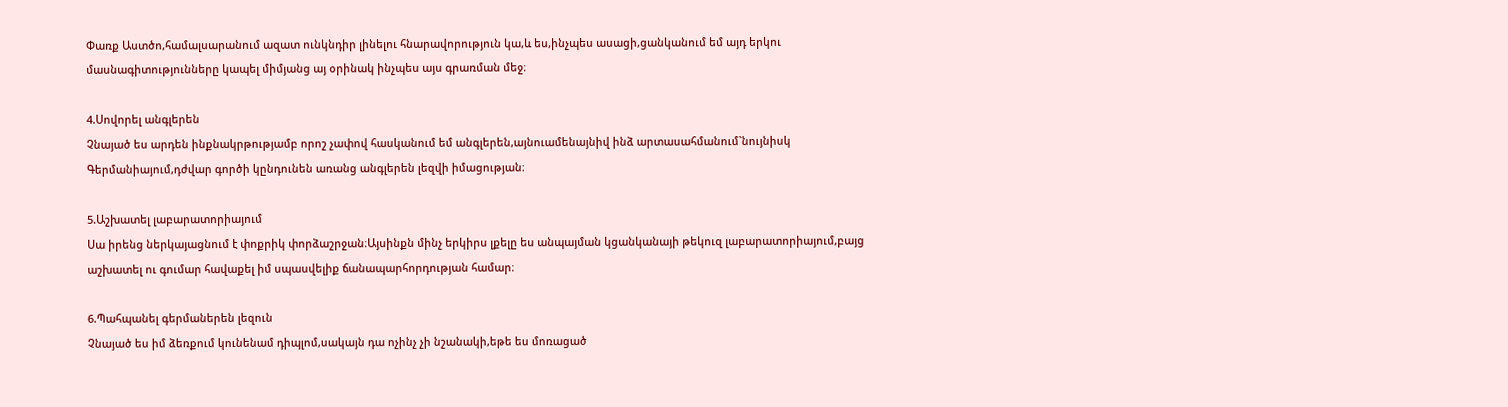Փառք Աստծո,համալսարանում ազատ ունկնդիր լինելու հնարավորություն կա,և ես,ինչպես ասացի,ցանկանում եմ այդ երկու մասնագիտությունները կապել միմյանց այ օրինակ ինչպես այս գրառման մեջ։

4.Սովորել անգլերեն
Չնայած ես արդեն ինքնակրթությամբ որոշ չափով հասկանում եմ անգլերեն,այնուամենայնիվ ինձ արտասահմանում`նույնիսկ Գերմանիայում,դժվար գործի կընդունեն առանց անգլերեն լեզվի իմացության։

5.Աշխատել լաբարատորիայում
Սա իրենց ներկայացնում է փոքրիկ փորձաշրջան։Այսինքն մինչ երկիրս լքելը ես անպայման կցանկանայի թեկուզ լաբարատորիայում,բայց աշխատել ու գումար հավաքել իմ սպասվելիք ճանապարհորդության համար։

6.Պահպանել գերմաներեն լեզուն
Չնայած ես իմ ձեռքում կունենամ դիպլոմ,սակայն դա ոչինչ չի նշանակի,եթե ես մոռացած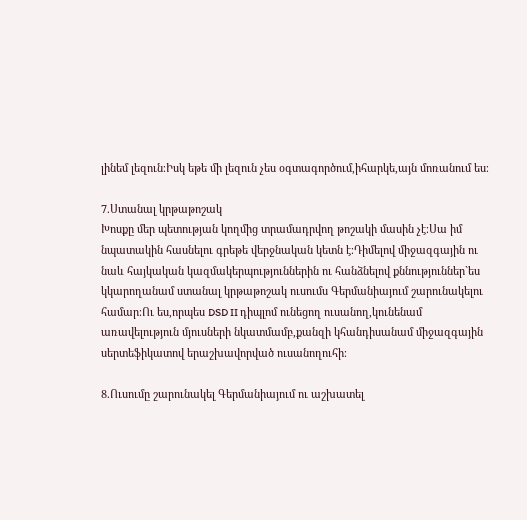լինեմ լեզուն։Իսկ եթե մի լեզուն չես օգտագործում,իհարկե,այն մոռանում ես։

7.Ստանալ կրթաթոշակ
Խոսքը մեր պետության կողմից տրամադրվող թոշակի մասին չէ։Սա իմ նպատակին հասնելու գրեթե վերջնական կետն է։Դիմելով միջազգային ու նաև հայկական կազմակերպություններին ու հանձնելով քննություններ`ես կկարողանամ ստանալ կրթաթոշակ ուսումս Գերմանիայում շարունակելու համար։Ու ես,որպես DSD II դիպլոմ ունեցող ուսանող,կունենամ առավելություն մյուսների նկատմամբ,քանզի կհանդիսանամ միջազգային սերտեֆիկատով երաշխավորված ուսանողուհի։

8.Ուսումը շարունակել Գերմանիայում ու աշխատել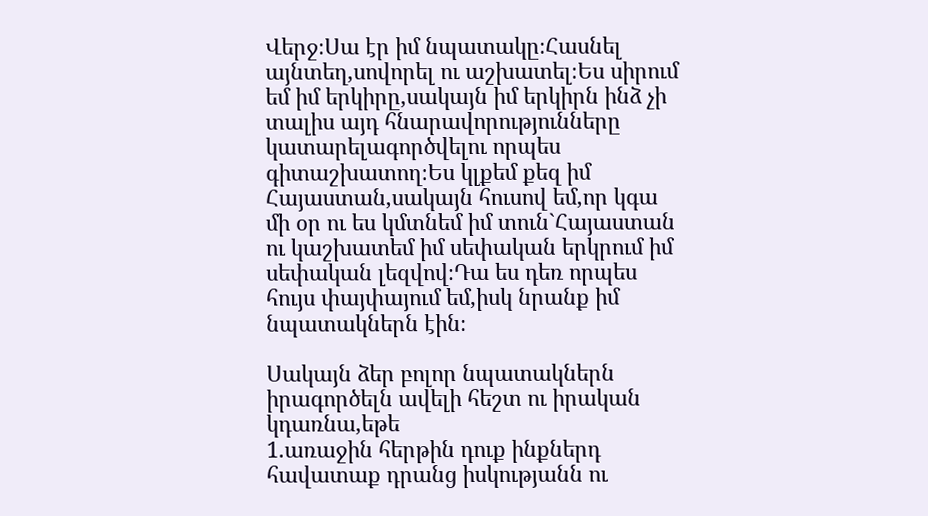Վերջ։Սա էր իմ նպատակը։Հասնել այնտեղ,սովորել ու աշխատել։Ես սիրում եմ իմ երկիրը,սակայն իմ երկիրն ինձ չի տալիս այդ հնարավորությունները կատարելագործվելու որպես գիտաշխատող։Ես կլքեմ քեզ իմ Հայաստան,սակայն հուսով եմ,որ կգա մի օր ու ես կմտնեմ իմ տուն`Հայաստան ու կաշխատեմ իմ սեփական երկրում իմ սեփական լեզվով։Դա ես դեռ որպես հույս փայփայում եմ,իսկ նրանք իմ նպատակներն էին։

Սակայն ձեր բոլոր նպատակներն իրագործելն ավելի հեշտ ու իրական կդառնա,եթե
1.առաջին հերթին դուք ինքներդ հավատաք դրանց իսկությանն ու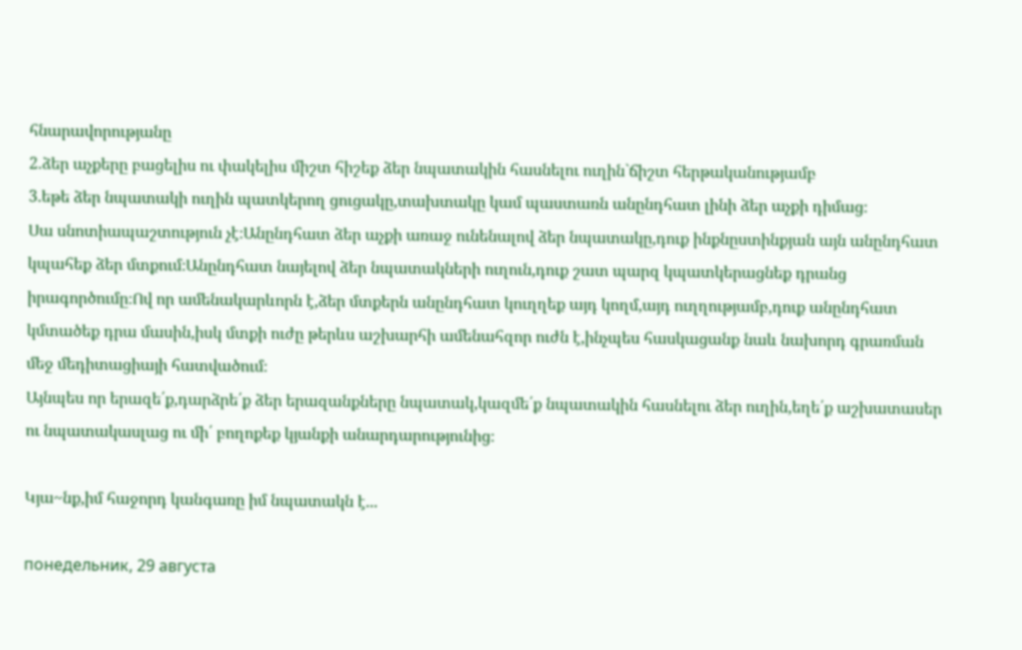հնարավորությանը
2.ձեր աչքերը բացելիս ու փակելիս միշտ հիշեք ձեր նպատակին հասնելու ուղին`ճիշտ հերթականությամբ
3.եթե ձեր նպատակի ուղին պատկերող ցուցակը,տախտակը կամ պաստառն անընդհատ լինի ձեր աչքի դիմաց։
Սա սնոտիապաշտություն չէ։Անընդհատ ձեր աչքի առաջ ունենալով ձեր նպատակը,դուք ինքնըստինքյան այն անընդհատ կպահեք ձեր մտքում։Անընդհատ նայելով ձեր նպատակների ուղուն,դուք շատ պարզ կպատկերացնեք դրանց իրագործումը։Ով որ ամենակարևորն է,ձեր մտքերն անընդհատ կուղղեք այդ կողմ,այդ ուղղությամբ,դուք անընդհատ կմտածեք դրա մասին,իսկ մտքի ուժը թերևս աշխարհի ամենահզոր ուժն է,ինչպես հասկացանք նաև նախորդ գրառման մեջ մեդիտացիայի հատվածում։
Այնպես որ երազե՛ք,դարձրե՛ք ձեր երազանքները նպատակ,կազմե՛ք նպատակին հասնելու ձեր ուղին,եղե՛ք աշխատասեր ու նպատակասլաց ու մի՛ բողոքեք կյանքի անարդարությունից։

Կյա~նք,իմ հաջորդ կանգառը իմ նպատակն է...

понедельник, 29 августа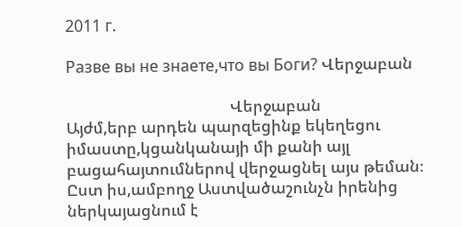2011 г.

Разве вы не знаете,что вы Боги? Վերջաբան

                                         Վերջաբան
Այժմ,երբ արդեն պարզեցինք եկեղեցու իմաստը,կցանկանայի մի քանի այլ բացահայտումներով վերջացնել այս թեման։
Ըստ իս,ամբողջ Աստվածաշունչն իրենից ներկայացնում է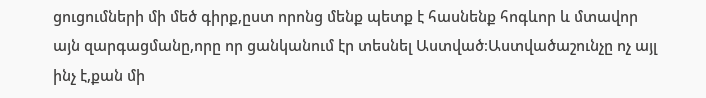ցուցումների մի մեծ գիրք,ըստ որոնց մենք պետք է հասնենք հոգևոր և մտավոր այն զարգացմանը,որը որ ցանկանում էր տեսնել Աստված։Աստվածաշունչը ոչ այլ ինչ է,քան մի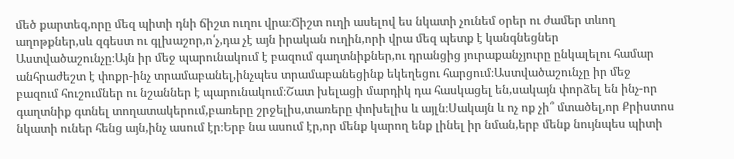մեծ քարտեզ,որը մեզ պիտի դնի ճիշտ ուղու վրա։Ճիշտ ուղի ասելով ես նկատի չունեմ օրեր ու ժամեր տևող աղոթքներ,սև զգեստ ու գլխաշոր,ո՛չ,դա չէ այն իրական ուղին,որի վրա մեզ պետք է կանգնեցներ Աստվածաշունչը։Այն իր մեջ պարունակում է բազում գաղտնիքներ,ու դրանցից յուրաքանչյուրը ընկալելու համար անհրաժեշտ է փոքր-ինչ տրամաբանել,ինչպես տրամաբանեցինք եկեղեցու հարցում։Աստվածաշունչը իր մեջ բազում հուշումներ ու նշաններ է պարունակում։Շատ խելացի մարդիկ դա հասկացել են,սակայն փորձել են ինչ-որ գաղտնիք գտնել տողատակերում,բառերը շրջելիս,տառերը փոխելիս և այլն։Սակայն և ոչ ոք չի՞ մտածել,որ Քրիստոս նկատի ուներ հենց այն,ինչ ասում էր։Երբ նա ասում էր,որ մենք կարող ենք լինել իր նման,երբ մենք նույնպես պիտի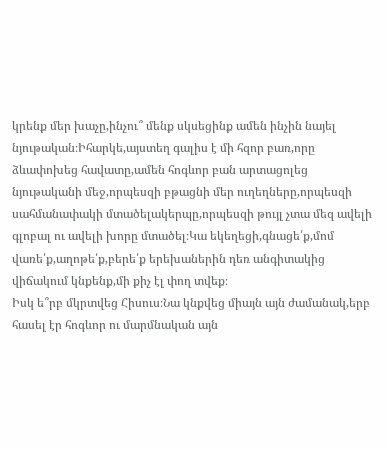կրենք մեր խաչը,ինչու՞ մենք սկսեցինք ամեն ինչին նայել նյութական։Իհարկե,այստեղ գալիս է մի հզոր բառ,որը ձևափոխեց հավատը,ամեն հոգևոր բան արտացոլեց նյութականի մեջ,որպեսզի բթացնի մեր ուղեղները,որպեսզի սահմանափակի մտածելակերպը,որպեսզի թույլ չտա մեզ ավելի գլոբալ ու ավելի խորը մտածել։Կա եկեղեցի,գնացե՛ք,մոմ վառե՛ք,աղոթե՛ք,բերե՛ք երեխաներին դեռ անգիտակից վիճակում կնքենք,մի քիչ էլ փող տվեք։
Իսկ ե՞րբ մկրտվեց Հիսուս։Նա կնքվեց միայն այն ժամանակ,երբ հասել էր հոգևոր ու մարմնական այն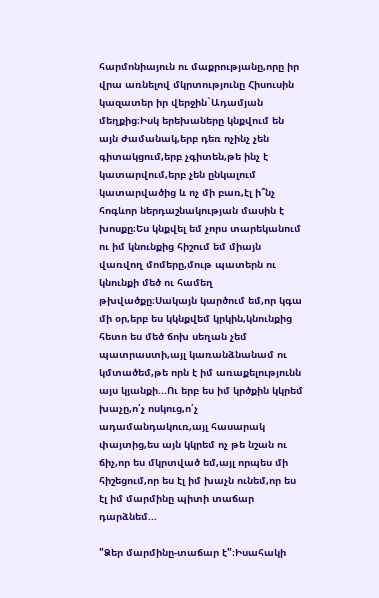հարմոնիայուն ու մաքրությանը,որը իր վրա առնելով մկրտությունը Հիսուսին կազատեր իր վերջին`Ադամյան մեղքից։Իսկ երեխաները կնքվում են այն ժամանակ,երբ դեռ ոչինչ չեն գիտակցում,երբ չգիտեն,թե ինչ է կատարվում,երբ չեն ընկալում կատարվածից և ոչ մի բառ,էլ ի՞նչ հոգևոր ներդաշնակության մասին է խոսքը։Ես կնքվել եմ չորս տարեկանում ու իմ կնունքից հիշում եմ միայն վառվող մոմերը,մութ պատերն ու կնունքի մեծ ու համեղ թխվածքը։Սակայն կարծում եմ,որ կգա մի օր,երբ ես կկնքվեմ կրկին,կնունքից հետո ես մեծ ճոխ սեղան չեմ պատրաստի,այլ կառանձնանամ ու կմտածեմ,թե որն է իմ առաքելությունն այս կյանքի...Ու երբ ես իմ կրծքին կկրեմ խաչը,ո՛չ ոսկուց,ո՛չ ադամանդակուռ,այլ հասարակ փայտից,ես այն կկրեմ ոչ թե նշան ու ճիչ,որ ես մկրտված եմ,այլ որպես մի հիշեցում,որ ես էլ իմ խաչն ունեմ,որ ես էլ իմ մարմինը պիտի տաճար դարձնեմ...

"Ձեր մարմինը-տաճար է"։Իսահակի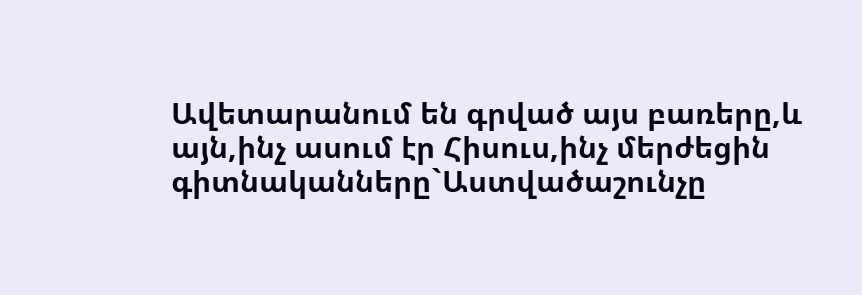Ավետարանում են գրված այս բառերը,և այն,ինչ ասում էր Հիսուս,ինչ մերժեցին գիտնականները`Աստվածաշունչը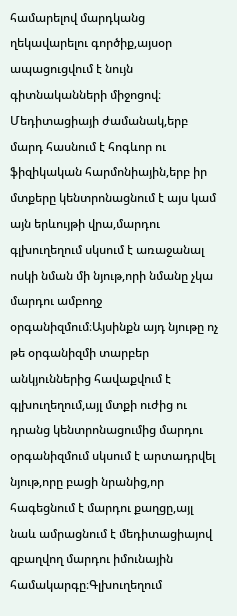համարելով մարդկանց ղեկավարելու գործիք,այսօր ապացուցվում է նույն գիտնականների միջոցով։
Մեդիտացիայի ժամանակ,երբ մարդ հասնում է հոգևոր ու ֆիզիկական հարմոնիային,երբ իր մտքերը կենտրոնացնում է այս կամ այն երևույթի վրա,մարդու գլխուղեղում սկսում է առաջանալ ոսկի նման մի նյութ,որի նմանը չկա մարդու ամբողջ օրգանիզմում։Այսինքն այդ նյութը ոչ թե օրգանիզմի տարբեր անկյուններից հավաքվում է գլխուղեղում,այլ մտքի ուժից ու դրանց կենտրոնացումից մարդու օրգանիզմում սկսում է արտադրվել նյութ,որը բացի նրանից,որ հագեցնում է մարդու քաղցը,այլ նաև ամրացնում է մեդիտացիայով զբաղվող մարդու իմունային համակարգը։Գլխուղեղում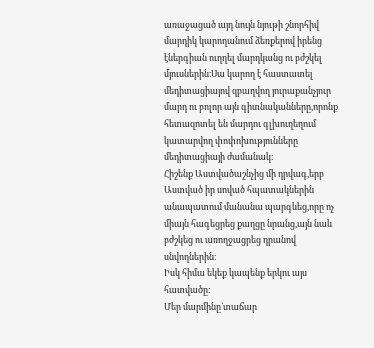առաջացած այդ նույն նյութի շնորհիվ մարդիկ կարողանում ձեռքերով իրենց էներգիան ուղղել մարդկանց ու բժշկել մյուսներին։Սա կարող է հաստատել մեդիտացիայով զբաղվող յուրաքանչյուր մարդ ու բոլոր այն գիտնականները,որոնք հետազոտել են մարդու գլխուղեղում կատարվող փոփոխությունները մեդիտացիայի ժամանակ։
Հիշենք Աստվածաշնչից մի դրվագ,երբ Աստված իր սոված հպատակներին անապատում մանանա պարգևեց,որը ոչ միայն հագեցրեց քաղցը նրանց,այն նաև բժշկեց ու առողջացրեց դրանով սնվողներին։
Իսկ հիմա եկեք կապենք երկու այս հատվածը։
Մեր մարմինը`տաճար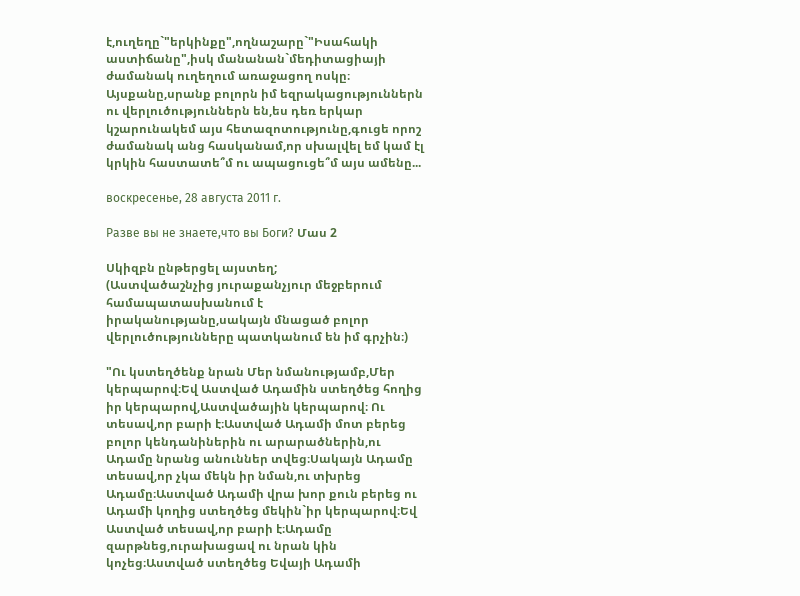է,ուղեղը`"երկինքը",ողնաշարը`"Իսահակի աստիճանը",իսկ մանանան`մեդիտացիայի ժամանակ ուղեղում առաջացող ոսկը։
Այսքանը,սրանք բոլորն իմ եզրակացություններն ու վերլուծություններն են,ես դեռ երկար կշարունակեմ այս հետազոտությունը,գուցե որոշ ժամանակ անց հասկանամ,որ սխալվել եմ կամ էլ կրկին հաստատե՞մ ու ապացուցե՞մ այս ամենը...

воскресенье, 28 августа 2011 г.

Разве вы не знаете,что вы Боги? Մաս 2

Սկիզբն ընթերցել այստեղ;
(Աստվածաշնչից յուրաքանչյուր մեջբերում համապատասխանում է իրականությանը,սակայն մնացած բոլոր վերլուծությունները պատկանում են իմ գրչին։)

"Ու կստեղծենք նրան Մեր նմանությամբ,Մեր կերպարով։Եվ Աստված Ադամին ստեղծեց հողից իր կերպարով,Աստվածային կերպարով։ Ու տեսավ,որ բարի է։Աստված Ադամի մոտ բերեց բոլոր կենդանիներին ու արարածներին,ու Ադամը նրանց անուններ տվեց։Սակայն Ադամը տեսավ,որ չկա մեկն իր նման,ու տխրեց Ադամը։Աստված Ադամի վրա խոր քուն բերեց ու Ադամի կողից ստեղծեց մեկին`իր կերպարով։Եվ Աստված տեսավ,որ բարի է։Ադամը զարթնեց,ուրախացավ ու նրան կին կոչեց։Աստված ստեղծեց Եվայի Ադամի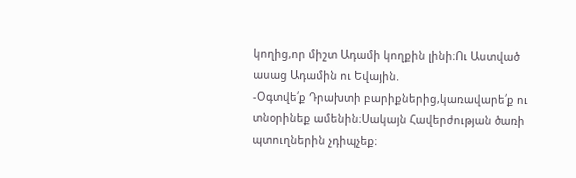կողից,որ միշտ Ադամի կողքին լինի։Ու Աստված ասաց Ադամին ու Եվային.
-Օգտվե՛ք Դրախտի բարիքներից,կառավարե՛ք ու տնօրինեք ամենին։Սակայն Հավերժության ծառի պտուղներին չդիպչեք։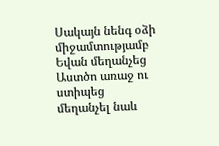Սակայն նենգ օձի միջամտությամբ Եվան մեղանչեց Աստծո առաջ ու ստիպեց մեղանչել նաև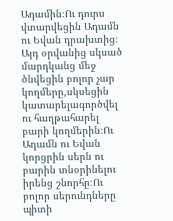Ադամին։Ու դուրս վտարվեցին Ադամն ու Եվան դրախտից։
Այդ օրվանից սկսած մարդկանց մեջ ծնվեցին բոլոր չար կողմերը,սկսեցին կատարելագործվել ու հաղթահարել բարի կողմերին։Ու Ադամն ու Եվան կորցրին սերն ու բարին տնօրինելու իրենց շնորհը։Ու բոլոր սերունդները պիտի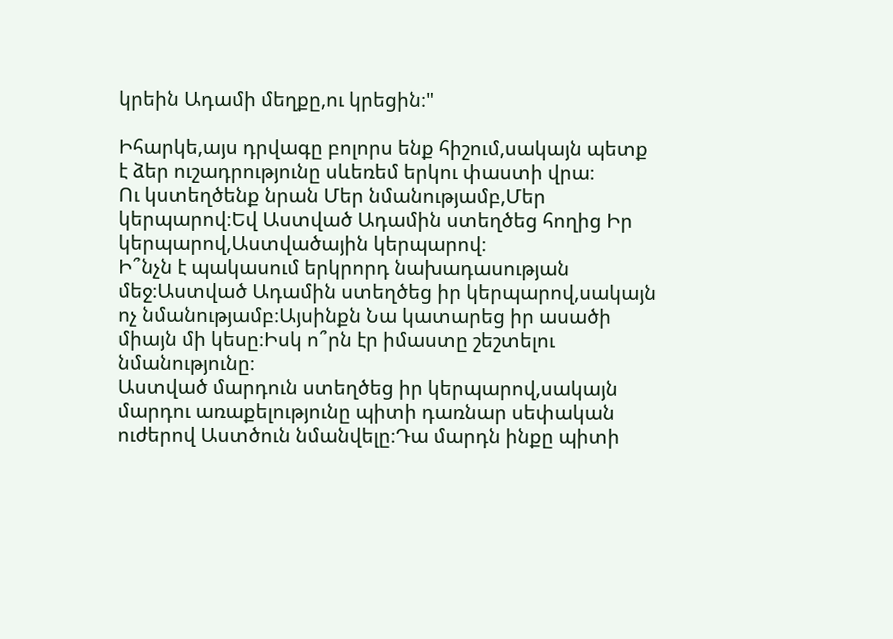կրեին Ադամի մեղքը,ու կրեցին։"

Իհարկե,այս դրվագը բոլորս ենք հիշում,սակայն պետք է ձեր ուշադրությունը սևեռեմ երկու փաստի վրա։
Ու կստեղծենք նրան Մեր նմանությամբ,Մեր կերպարով։Եվ Աստված Ադամին ստեղծեց հողից Իր կերպարով,Աստվածային կերպարով։
Ի՞նչն է պակասում երկրորդ նախադասության մեջ։Աստված Ադամին ստեղծեց իր կերպարով,սակայն ոչ նմանությամբ։Այսինքն Նա կատարեց իր ասածի միայն մի կեսը։Իսկ ո՞րն էր իմաստը շեշտելու նմանությունը։
Աստված մարդուն ստեղծեց իր կերպարով,սակայն մարդու առաքելությունը պիտի դառնար սեփական ուժերով Աստծուն նմանվելը։Դա մարդն ինքը պիտի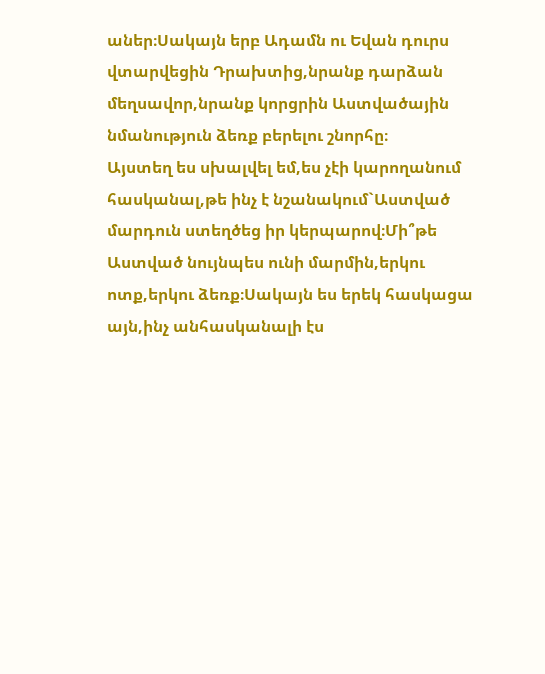աներ։Սակայն երբ Ադամն ու Եվան դուրս վտարվեցին Դրախտից,նրանք դարձան մեղսավոր,նրանք կորցրին Աստվածային նմանություն ձեռք բերելու շնորհը։
Այստեղ ես սխալվել եմ,ես չէի կարողանում հասկանալ,թե ինչ է նշանակում`Աստված մարդուն ստեղծեց իր կերպարով։Մի՞թե Աստված նույնպես ունի մարմին,երկու ոտք,երկու ձեռք։Սակայն ես երեկ հասկացա այն,ինչ անհասկանալի էս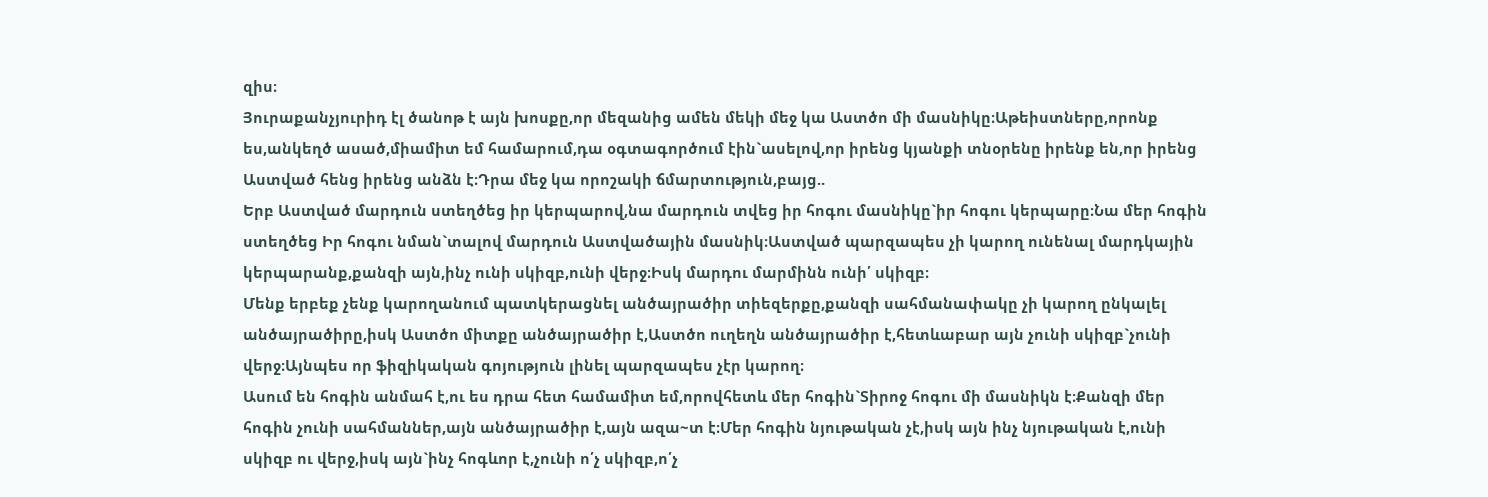զիս։
Յուրաքանչյուրիդ էլ ծանոթ է այն խոսքը,որ մեզանից ամեն մեկի մեջ կա Աստծո մի մասնիկը։Աթեիստները,որոնք ես,անկեղծ ասած,միամիտ եմ համարում,դա օգտագործում էին`ասելով,որ իրենց կյանքի տնօրենը իրենք են,որ իրենց Աստված հենց իրենց անձն է։Դրա մեջ կա որոշակի ճմարտություն,բայց..
Երբ Աստված մարդուն ստեղծեց իր կերպարով,նա մարդուն տվեց իր հոգու մասնիկը`իր հոգու կերպարը։Նա մեր հոգին ստեղծեց Իր հոգու նման`տալով մարդուն Աստվածային մասնիկ։Աստված պարզապես չի կարող ունենալ մարդկային կերպարանք,քանզի այն,ինչ ունի սկիզբ,ունի վերջ։Իսկ մարդու մարմինն ունի՛ սկիզբ։
Մենք երբեք չենք կարողանում պատկերացնել անծայրածիր տիեզերքը,քանզի սահմանափակը չի կարող ընկալել անծայրածիրը,իսկ Աստծո միտքը անծայրածիր է,Աստծո ուղեղն անծայրածիր է,հետևաբար այն չունի սկիզբ`չունի վերջ։Այնպես որ ֆիզիկական գոյություն լինել պարզապես չէր կարող։
Ասում են հոգին անմահ է,ու ես դրա հետ համամիտ եմ,որովհետև մեր հոգին`Տիրոջ հոգու մի մասնիկն է։Քանզի մեր հոգին չունի սահմաններ,այն անծայրածիր է,այն ազա~տ է։Մեր հոգին նյութական չէ,իսկ այն ինչ նյութական է,ունի սկիզբ ու վերջ,իսկ այն`ինչ հոգևոր է,չունի ո՛չ սկիզբ,ո՛չ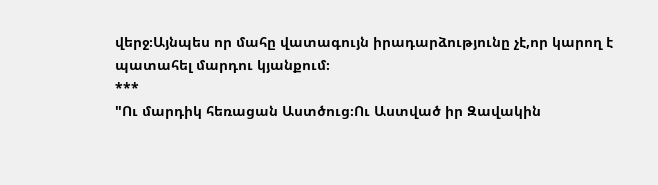վերջ։Այնպես որ մահը վատագույն իրադարձությունը չէ,որ կարող է պատահել մարդու կյանքում։
***
"Ու մարդիկ հեռացան Աստծուց։Ու Աստված իր Զավակին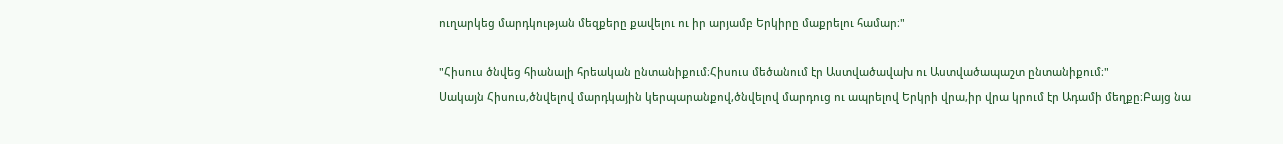ուղարկեց մարդկության մեզքերը քավելու ու իր արյամբ Երկիրը մաքրելու համար։"

"Հիսուս ծնվեց հիանալի հրեական ընտանիքում։Հիսուս մեծանում էր Աստվածավախ ու Աստվածապաշտ ընտանիքում։"
Սակայն Հիսուս,ծնվելով մարդկային կերպարանքով,ծնվելով մարդուց ու ապրելով Երկրի վրա,իր վրա կրում էր Ադամի մեղքը։Բայց նա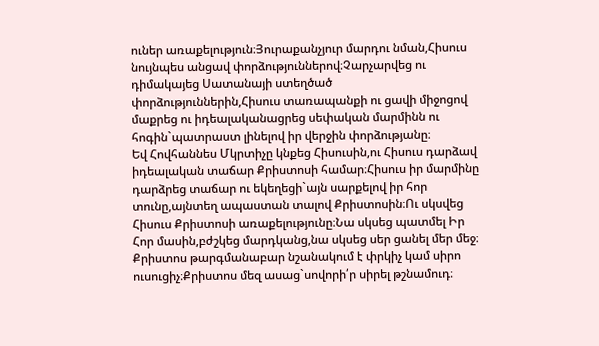ուներ առաքելություն։Յուրաքանչյուր մարդու նման,Հիսուս նույնպես անցավ փորձություններով։Չարչարվեց ու դիմակայեց Սատանայի ստեղծած փորձություններին,Հիսուս տառապանքի ու ցավի միջոցով մաքրեց ու իդեալականացրեց սեփական մարմինն ու հոգին`պատրաստ լինելով իր վերջին փորձությանը։
Եվ Հովհաննես Մկրտիչը կնքեց Հիսուսին,ու Հիսուս դարձավ իդեալական տաճար Քրիստոսի համար։Հիսուս իր մարմինը դարձրեց տաճար ու եկեղեցի`այն սարքելով իր հոր տունը,այնտեղ ապաստան տալով Քրիստոսին։Ու սկսվեց  Հիսուս Քրիստոսի առաքելությունը։Նա սկսեց պատմել Իր Հոր մասին,բժշկեց մարդկանց,նա սկսեց սեր ցանել մեր մեջ։
Քրիստոս թարգմանաբար նշանակում է փրկիչ կամ սիրո ուսուցիչ։Քրիստոս մեզ ասաց`սովորի՛ր սիրել թշնամուդ։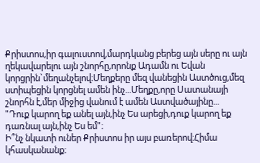Քրիստոս,իր գալուստով,մարդկանց բերեց այն սերը ու այն ղեկավարելու այն շնորհը,որոնք Ադամն ու Եվան կորցրին`մեղանչելով։Մեղքերը մեզ վանեցին Աստծուց,մեզ ստիպեցին կորցնել ամեն ինչ...Մեղքը,որը Սատանայի շնորհն է,մեր միջից վանում է ամեն Աստվածայինը...
"Դուք կարող եք անել այն,ինչ Ես արեցի,դուք կարող եք դառնալ այն,ինչ Ես եմ"։
Ի՞նչ նկատի ուներ Քրիստոս իր այս բառերով։Հիմա կհասկանանք։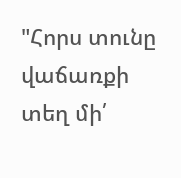"Հորս տունը վաճառքի տեղ մի՛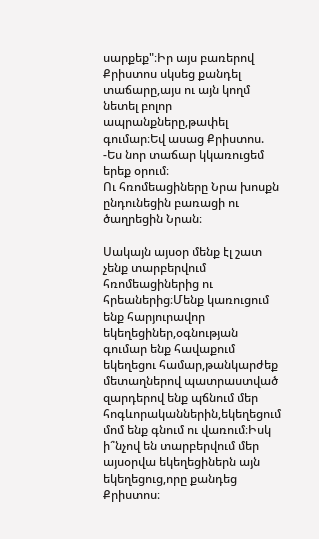սարքեք"։Իր այս բառերով Քրիստոս սկսեց քանդել տաճարը,այս ու այն կողմ նետել բոլոր ապրանքները,թափել գումար։Եվ ասաց Քրիստոս.
-Ես նոր տաճար կկառուցեմ երեք օրում։
Ու հռոմեացիները Նրա խոսքն ընդունեցին բառացի ու ծաղրեցին Նրան։

Սակայն այսօր մենք էլ շատ չենք տարբերվում հռոմեացիներից ու հրեաներից։Մենք կառուցում ենք հարյուրավոր եկեղեցիներ,օգնության գումար ենք հավաքում եկեղեցու համար,թանկարժեք մետաղներով պատրաստված զարդերով ենք պճնում մեր հոգևորականներին,եկեղեցում մոմ ենք գնում ու վառում։Իսկ ի՞նչով են տարբերվում մեր այսօրվա եկեղեցիներն այն եկեղեցուց,որը քանդեց Քրիստոս։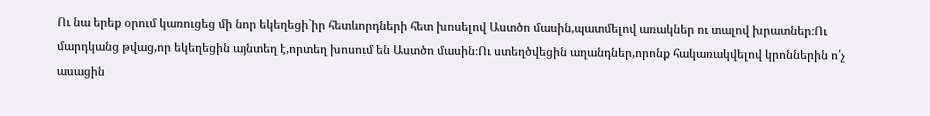Ու նա երեք օրում կառուցեց մի նոր եկեղեցի`իր հետևորդների հետ խոսելով Աստծո մասին,պատմելով առակներ ու տալով խրատներ։Ու մարդկանց թվաց,որ եկեղեցին այնտեղ է,որտեղ խոսում են Աստծո մասին։Ու ստեղծվեցին աղանդներ,որոնք հակառակվելով կրոններին ո՛չ ասացին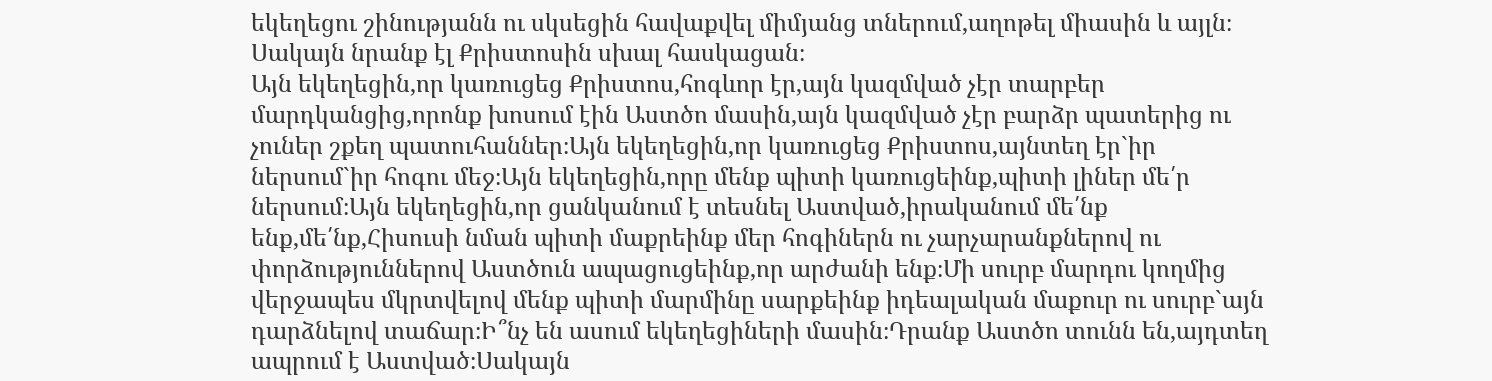եկեղեցու շինությանն ու սկսեցին հավաքվել միմյանց տներում,աղոթել միասին և այլն։
Սակայն նրանք էլ Քրիստոսին սխալ հասկացան։
Այն եկեղեցին,որ կառուցեց Քրիստոս,հոգևոր էր,այն կազմված չէր տարբեր մարդկանցից,որոնք խոսում էին Աստծո մասին,այն կազմված չէր բարձր պատերից ու չուներ շքեղ պատուհաններ։Այն եկեղեցին,որ կառուցեց Քրիստոս,այնտեղ էր`իր ներսում`իր հոգու մեջ։Այն եկեղեցին,որը մենք պիտի կառուցեինք,պիտի լիներ մե՛ր ներսում։Այն եկեղեցին,որ ցանկանում է տեսնել Աստված,իրականում մե՛նք ենք,մե՛նք,Հիսուսի նման պիտի մաքրեինք մեր հոգիներն ու չարչարանքներով ու փորձություններով Աստծուն ապացուցեինք,որ արժանի ենք։Մի սուրբ մարդու կողմից վերջապես մկրտվելով մենք պիտի մարմինը սարքեինք իդեալական մաքուր ու սուրբ`այն դարձնելով տաճար։Ի՞նչ են ասում եկեղեցիների մասին։Դրանք Աստծո տունն են,այդտեղ ապրում է Աստված։Սակայն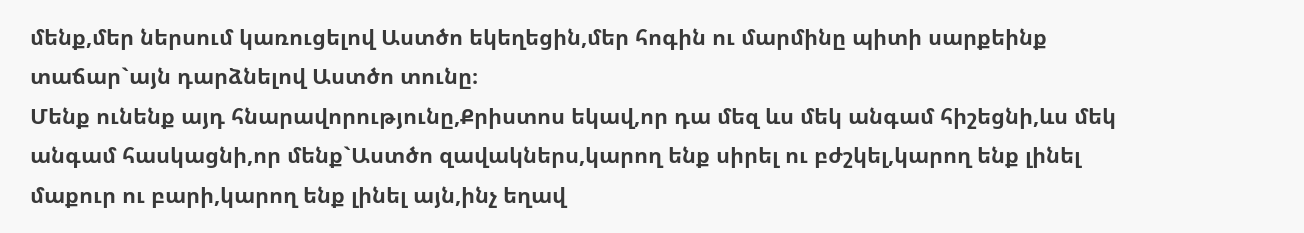մենք,մեր ներսում կառուցելով Աստծո եկեղեցին,մեր հոգին ու մարմինը պիտի սարքեինք տաճար`այն դարձնելով Աստծո տունը։
Մենք ունենք այդ հնարավորությունը,Քրիստոս եկավ,որ դա մեզ ևս մեկ անգամ հիշեցնի,ևս մեկ անգամ հասկացնի,որ մենք`Աստծո զավակներս,կարող ենք սիրել ու բժշկել,կարող ենք լինել մաքուր ու բարի,կարող ենք լինել այն,ինչ եղավ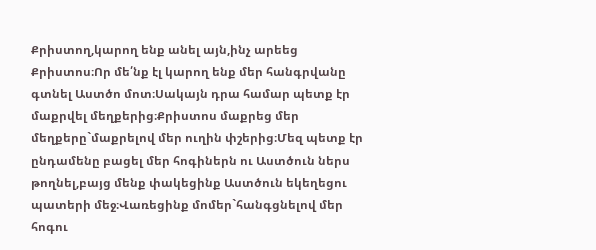Քրիստող,կարող ենք անել այն,ինչ արեեց Քրիստոս։Որ մե՛նք էլ կարող ենք մեր հանգրվանը գտնել Աստծո մոտ։Սակայն դրա համար պետք էր մաքրվել մեղքերից։Քրիստոս մաքրեց մեր մեղքերը`մաքրելով մեր ուղին փշերից։Մեզ պետք էր ընդամենը բացել մեր հոգիներն ու Աստծուն ներս թողնել,բայց մենք փակեցինք Աստծուն եկեղեցու պատերի մեջ։Վառեցինք մոմեր`հանգցնելով մեր հոգու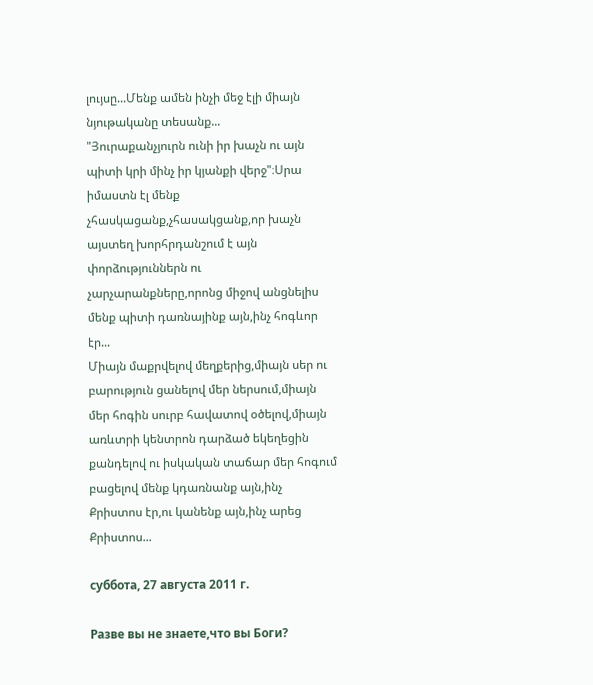լույսը...Մենք ամեն ինչի մեջ էլի միայն նյութականը տեսանք...
"Յուրաքանչյուրն ունի իր խաչն ու այն պիտի կրի մինչ իր կյանքի վերջ"։Սրա իմաստն էլ մենք չհասկացանք,չհասակցանք,որ խաչն այստեղ խորհրդանշում է այն փորձություններն ու չարչարանքները,որոնց միջով անցնելիս մենք պիտի դառնայինք այն,ինչ հոգևոր էր...
Միայն մաքրվելով մեղքերից,միայն սեր ու բարություն ցանելով մեր ներսում,միայն մեր հոգին սուրբ հավատով օծելով,միայն առևտրի կենտրոն դարձած եկեղեցին քանդելով ու իսկական տաճար մեր հոգում բացելով մենք կդառնանք այն,ինչ Քրիստոս էր,ու կանենք այն,ինչ արեց Քրիստոս...

суббота, 27 августа 2011 г.

Разве вы не знаете,что вы Боги?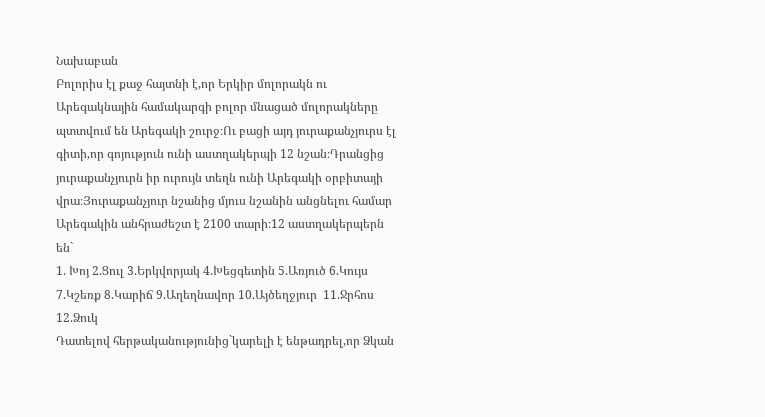Նախաբան
Բոլորիս էլ քաջ հայտնի է,որ Երկիր մոլորակն ու Արեգակնային համակարգի բոլոր մնացած մոլորակները պտտվում են Արեգակի շուրջ։Ու բացի այդ յուրաքանչյուրս էլ գիտի,որ գոյություն ունի աստղակերպի 12 նշան։Դրանցից յուրաքանչյուրն իր ուրույն տեղն ունի Արեգակի օրբիտայի վրա։Յուրաքանչյուր նշանից մյուս նշանին անցնելու համար Արեգակին անհրաժեշտ է 2100 տարի։12 աստղակերպերն են`
1. Խոյ 2.Ցուլ 3.Երկվորյակ 4.Խեցգետին 5.Առյուծ 6.Կույս 7.Կշեռք 8.Կարիճ 9.Աղեղնավոր 10.Այծեղջյուր  11.Ջրհոս  12.Ձուկ
Դատելով հերթականությունից`կարելի է ենթադրել,որ Ձկան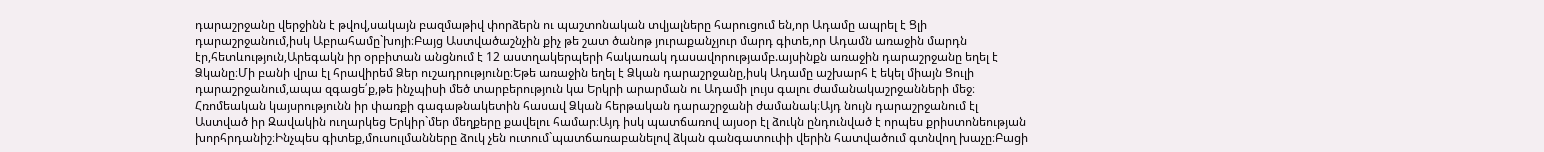դարաշրջանը վերջինն է թվով,սակայն բազմաթիվ փորձերն ու պաշտոնական տվյալները հարուցում են,որ Ադամը ապրել է Ցլի դարաշրջանում,իսկ Աբրահամը`խոյի։Բայց Աստվածաշնչին քիչ թե շատ ծանոթ յուրաքանչյուր մարդ գիտե,որ Ադամն առաջին մարդն էր,հետևություն,Արեգակն իր օրբիտան անցնում է 12 աստղակերպերի հակառակ դասավորությամբ.այսինքն առաջին դարաշրջանը եղել է Ձկանը։Մի բանի վրա էլ հրավիրեմ Ձեր ուշադրությունը։Եթե առաջին եղել է Ձկան դարաշրջանը,իսկ Ադամը աշխարհ է եկել միայն Ցուլի դարաշրջանում,ապա զգացե՛ք,թե ինչպիսի մեծ տարբերություն կա Երկրի արարման ու Ադամի լույս գալու ժամանակաշրջանների մեջ։
Հռոմեական կայսրությունն իր փառքի գագաթնակետին հասավ Ձկան հերթական դարաշրջանի ժամանակ։Այդ նույն դարաշրջանում էլ Աստված իր Զավակին ուղարկեց Երկիր`մեր մեղքերը քավելու համար։Այդ իսկ պատճառով այսօր էլ ձուկն ընդունված է որպես քրիստոնեության խորհրդանիշ։Ինչպես գիտեք,մուսուլմանները ձուկ չեն ուտում`պատճառաբանելով ձկան գանգատուփի վերին հատվածում գտնվող խաչը։Բացի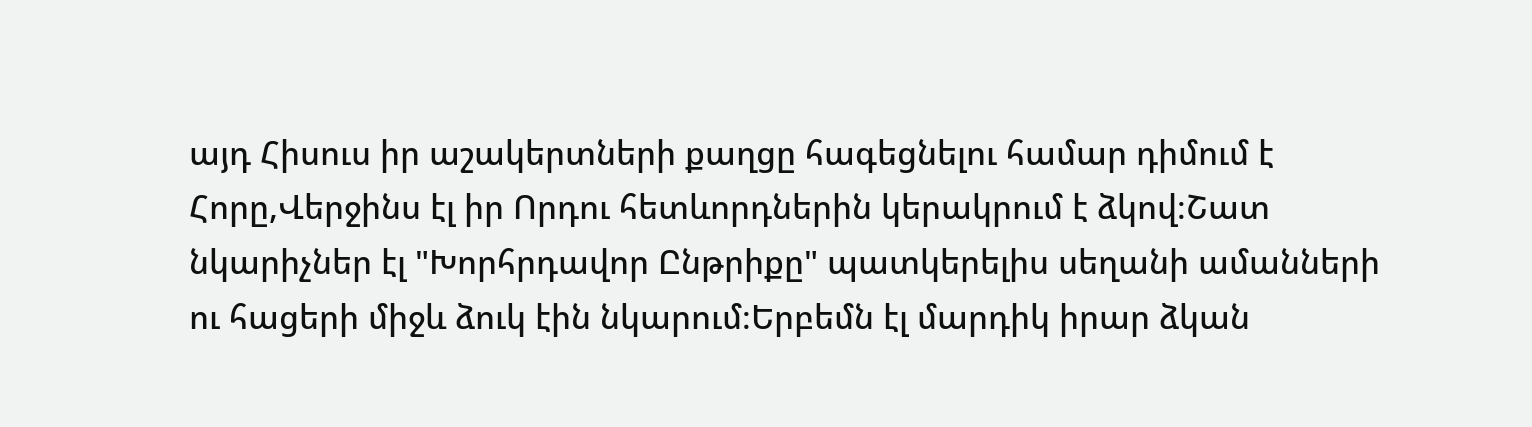այդ Հիսուս իր աշակերտների քաղցը հագեցնելու համար դիմում է Հորը,Վերջինս էլ իր Որդու հետևորդներին կերակրում է ձկով։Շատ նկարիչներ էլ "Խորհրդավոր Ընթրիքը" պատկերելիս սեղանի ամանների ու հացերի միջև ձուկ էին նկարում։Երբեմն էլ մարդիկ իրար ձկան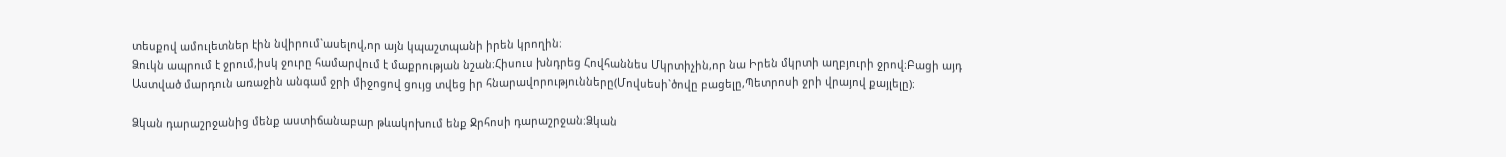տեսքով ամուլետներ էին նվիրում`ասելով,որ այն կպաշտպանի իրեն կրողին։
Ձուկն ապրում է ջրում,իսկ ջուրը համարվում է մաքրության նշան։Հիսուս խնդրեց Հովհաննես Մկրտիչին,որ նա Իրեն մկրտի աղբյուրի ջրով։Բացի այդ Աստված մարդուն առաջին անգամ ջրի միջոցով ցույց տվեց իր հնարավորությունները(Մովսեսի`ծովը բացելը,Պետրոսի ջրի վրայով քայլելը)։

Ձկան դարաշրջանից մենք աստիճանաբար թևակոխում ենք Ջրհոսի դարաշրջան։Ձկան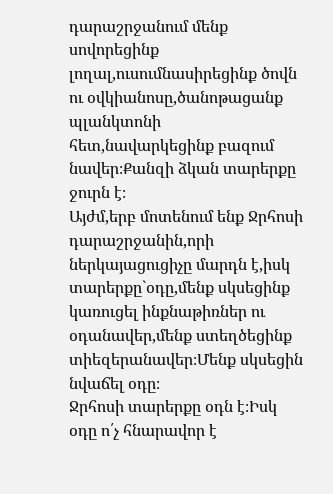դարաշրջանում մենք սովորեցինք լողալ,ուսումնասիրեցինք ծովն ու օվկիանոսը,ծանոթացանք պլանկտոնի հետ,նավարկեցինք բազում նավեր։Քանզի ձկան տարերքը ջուրն է։
Այժմ,երբ մոտենում ենք Ջրհոսի դարաշրջանին,որի ներկայացուցիչը մարդն է,իսկ տարերքը`օդը,մենք սկսեցինք կառուցել ինքնաթիռներ ու օդանավեր,մենք ստեղծեցինք տիեզերանավեր։Մենք սկսեցին նվաճել օդը։
Ջրհոսի տարերքը օդն է։Իսկ օդը ո՛չ հնարավոր է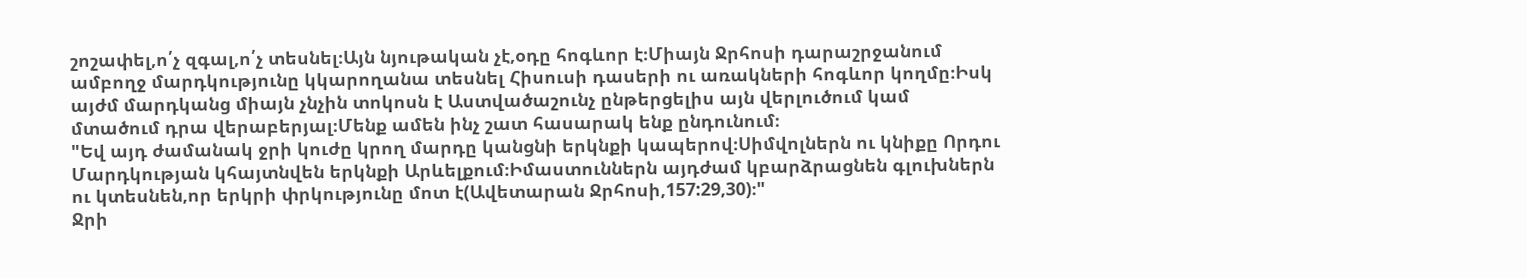շոշափել,ո՛չ զգալ,ո՛չ տեսնել։Այն նյութական չէ,օդը հոգևոր է։Միայն Ջրհոսի դարաշրջանում ամբողջ մարդկությունը կկարողանա տեսնել Հիսուսի դասերի ու առակների հոգևոր կողմը։Իսկ այժմ մարդկանց միայն չնչին տոկոսն է Աստվածաշունչ ընթերցելիս այն վերլուծում կամ մտածում դրա վերաբերյալ։Մենք ամեն ինչ շատ հասարակ ենք ընդունում։
"Եվ այդ ժամանակ ջրի կուժը կրող մարդը կանցնի երկնքի կապերով։Սիմվոլներն ու կնիքը Որդու Մարդկության կհայտնվեն երկնքի Արևելքում։Իմաստուններն այդժամ կբարձրացնեն գլուխներն ու կտեսնեն,որ երկրի փրկությունը մոտ է(Ավետարան Ջրհոսի,157:29,30)։"
Ջրի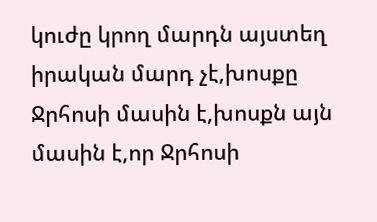կուժը կրող մարդն այստեղ իրական մարդ չէ,խոսքը Ջրհոսի մասին է,խոսքն այն մասին է,որ Ջրհոսի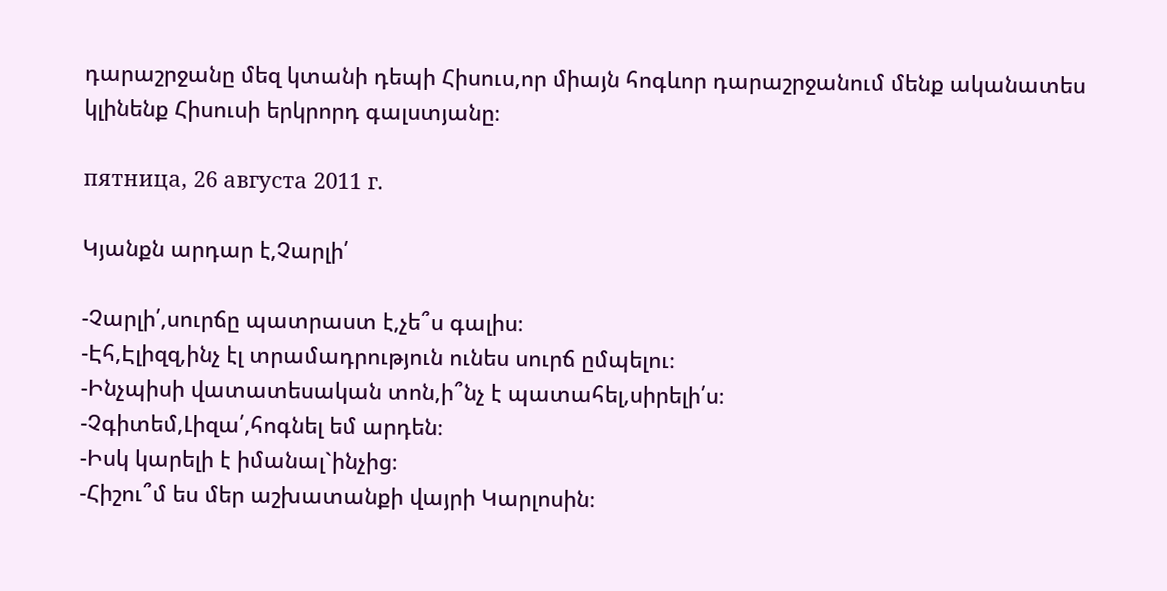դարաշրջանը մեզ կտանի դեպի Հիսուս,որ միայն հոգևոր դարաշրջանում մենք ականատես կլինենք Հիսուսի երկրորդ գալստյանը։

пятница, 26 августа 2011 г.

Կյանքն արդար է,Չարլի՛

-Չարլի՛,սուրճը պատրաստ է,չե՞ս գալիս։
-Էհ,Էլիզզ,ինչ էլ տրամադրություն ունես սուրճ ըմպելու։
-Ինչպիսի վատատեսական տոն,ի՞նչ է պատահել,սիրելի՛ս։
-Չգիտեմ,Լիզա՛,հոգնել եմ արդեն։
-Իսկ կարելի է իմանալ`ինչից։
-Հիշու՞մ ես մեր աշխատանքի վայրի Կարլոսին։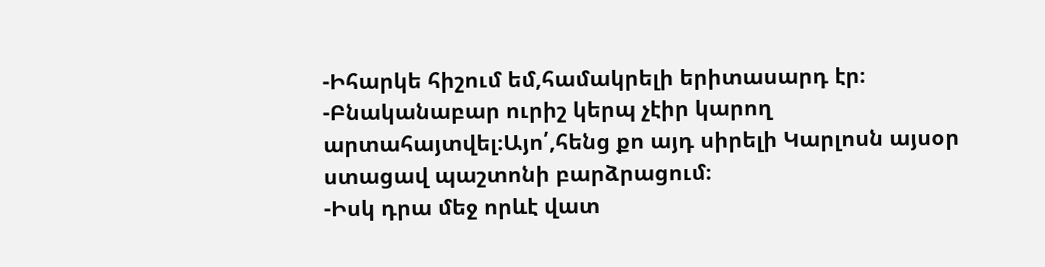-Իհարկե հիշում եմ,համակրելի երիտասարդ էր։
-Բնականաբար ուրիշ կերպ չէիր կարող արտահայտվել։Այո՛,հենց քո այդ սիրելի Կարլոսն այսօր ստացավ պաշտոնի բարձրացում։
-Իսկ դրա մեջ որևէ վատ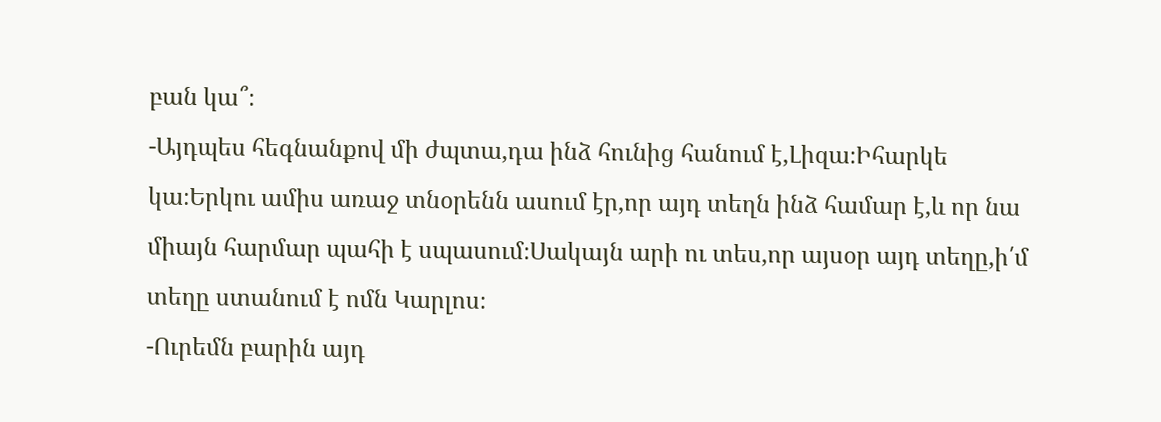բան կա՞։
-Այդպես հեգնանքով մի ժպտա,դա ինձ հունից հանում է,Լիզա։Իհարկե կա։Երկու ամիս առաջ տնօրենն ասում էր,որ այդ տեղն ինձ համար է,և որ նա միայն հարմար պահի է սպասում։Սակայն արի ու տես,որ այսօր այդ տեղը,ի՛մ տեղը ստանում է ոմն Կարլոս։
-Ուրեմն բարին այդ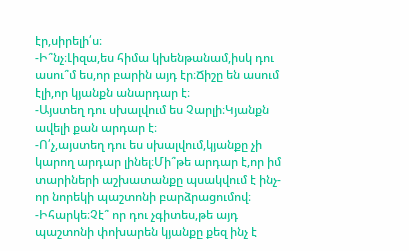էր,սիրելի՛ս։
-Ի՞նչ։Լիզա,ես հիմա կխենթանամ,իսկ դու ասու՞մ ես,որ բարին այդ էր։Ճիշը են ասում էլի,որ կյանքն անարդար է։
-Այստեղ դու սխալվում ես Չարլի։Կյանքն ավելի քան արդար է։
-Ո՛չ,այստեղ դու ես սխալվում,կյանքը չի կարող արդար լինել։Մի՞թե արդար է,որ իմ տարիների աշխատանքը պսակվում է ինչ-որ նորեկի պաշտոնի բարձրացումով։
-Իհարկե։Չէ՞ որ դու չգիտես,թե այդ պաշտոնի փոխարեն կյանքը քեզ ինչ է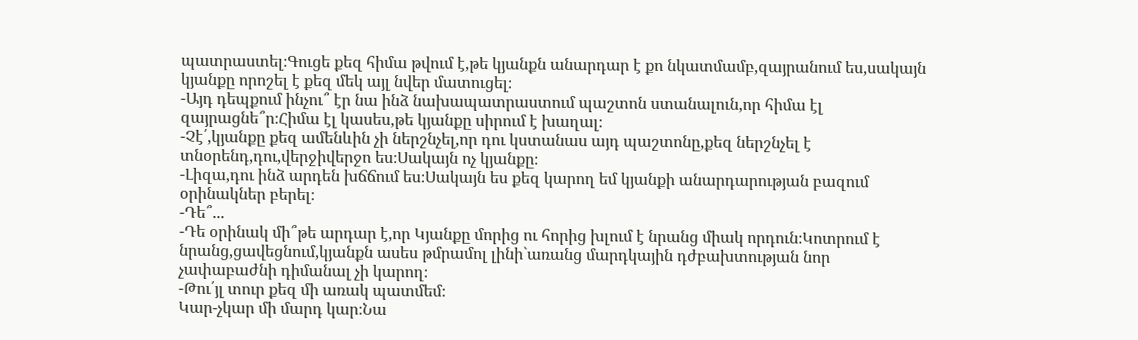պատրաստել։Գուցե քեզ հիմա թվում է,թե կյանքն անարդար է քո նկատմամբ,զայրանում ես,սակայն կյանքը որոշել է քեզ մեկ այլ նվեր մատուցել։
-Այդ դեպքում ինչու՞ էր նա ինձ նախապատրաստում պաշտոն ստանալուն,որ հիմա էլ զայրացնե՞ր։Հիմա էլ կասես,թե կյանքը սիրում է խաղալ։
-Չէ՛,կյանքը քեզ ամենևին չի ներշնչել,որ դու կստանաս այդ պաշտոնը,քեզ ներշնչել է տնօրենդ,դու,վերջիվերջո ես։Սակայն ոչ կյանքը։
-Լիզա,դու ինձ արդեն խճճում ես։Սակայն ես քեզ կարող եմ կյանքի անարդարության բազում օրինակներ բերել։
-Դե՞...
-Դե օրինակ մի՞թե արդար է,որ Կյանքը մորից ու հորից խլում է նրանց միակ որդուն։Կոտրում է նրանց,ցավեցնում,կյանքն ասես թմրամոլ լինի`առանց մարդկային դժբախտության նոր չափաբաժնի դիմանալ չի կարող։
-Թու՛յլ տուր քեզ մի առակ պատմեմ։
Կար-չկար մի մարդ կար։Նա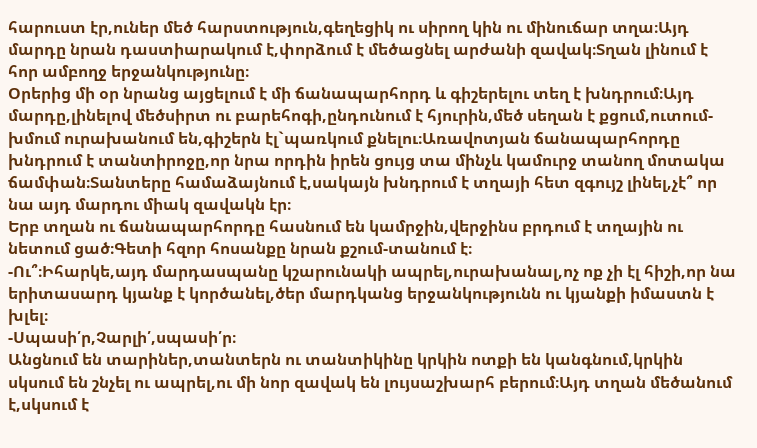հարուստ էր,ուներ մեծ հարստություն,գեղեցիկ ու սիրող կին ու մինուճար տղա։Այդ մարդը նրան դաստիարակում է,փորձում է մեծացնել արժանի զավակ։Տղան լինում է հոր ամբողջ երջանկությունը։
Օրերից մի օր նրանց այցելում է մի ճանապարհորդ և գիշերելու տեղ է խնդրում։Այդ մարդը,լինելով մեծսիրտ ու բարեհոգի,ընդունում է հյուրին,մեծ սեղան է քցում,ուտում-խմում ուրախանում են,գիշերն էլ`պառկում քնելու։Առավոտյան ճանապարհորդը խնդրում է տանտիրոջը,որ նրա որդին իրեն ցույց տա մինչև կամուրջ տանող մոտակա ճամփան։Տանտերը համաձայնում է,սակայն խնդրում է տղայի հետ զգույշ լինել,չէ՞ որ նա այդ մարդու միակ զավակն էր։
Երբ տղան ու ճանապարհորդը հասնում են կամրջին,վերջինս բրդում է տղային ու նետում ցած։Գետի հզոր հոսանքը նրան քշում-տանում է։
-Ու՞։Իհարկե,այդ մարդասպանը կշարունակի ապրել,ուրախանալ,ոչ ոք չի էլ հիշի,որ նա երիտասարդ կյանք է կործանել,ծեր մարդկանց երջանկությունն ու կյանքի իմաստն է խլել։
-Սպասի՛ր,Չարլի՛,սպասի՛ր։
Անցնում են տարիներ,տանտերն ու տանտիկինը կրկին ոտքի են կանգնում,կրկին սկսում են շնչել ու ապրել,ու մի նոր զավակ են լույսաշխարհ բերում։Այդ տղան մեծանում է,սկսում է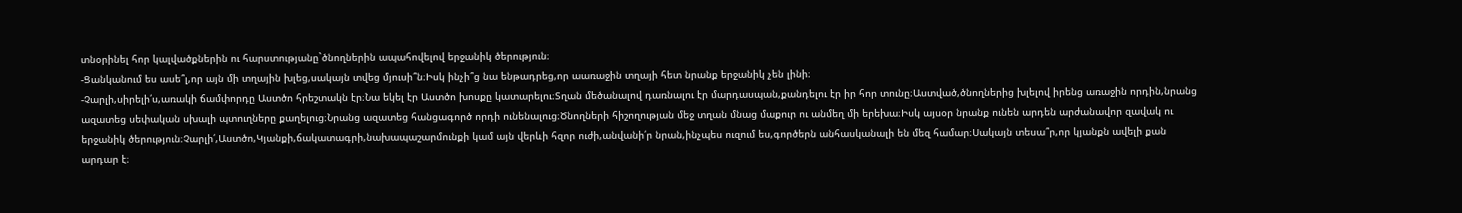տնօրինել հոր կալվածքներին ու հարստությանը`ծնողներին ապահովելով երջանիկ ծերություն։
-Ցանկանում ես ասե՞լ,որ այն մի տղային խլեց,սակայն տվեց մյուսի՞ն։Իսկ ինչի՞ց նա ենթադրեց,որ աառաջին տղայի հետ նրանք երջանիկ չեն լինի։
-Չարլի,սիրելի՛ս,առակի ճամփորդը Աստծո հրեշտակն էր։Նա եկել էր Աստծո խոսքը կատարելու։Տղան մեծանալով դառնալու էր մարդասպան,քանդելու էր իր հոր տունը։Աստված,ծնողներից խլելով իրենց առաջին որդին,նրանց ազատեց սեփական սխալի պտուղները քաղելուց։Նրանց ազատեց հանցագործ որդի ունենալուց։Ծնողների հիշողության մեջ տղան մնաց մաքուր ու անմեղ մի երեխա։Իսկ այսօր նրանք ունեն արդեն արժանավոր զավակ ու երջանիկ ծերություն։Չարլի՛,Աստծո,Կյանքի,ճակատագրի,նախապաշարմունքի կամ այն վերևի հզոր ուժի,անվանի՛ր նրան,ինչպես ուզում ես,գործերն անհասկանալի են մեզ համար։Սակայն տեսա՞ր,որ կյանքն ավելի քան արդար է։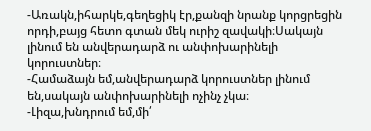-Առակն,իհարկե,գեղեցիկ էր,քանզի նրանք կորցրեցին որդի,բայց հետո գտան մեկ ուրիշ զավակի։Սակայն լինում են անվերադարձ ու անփոխարինելի կորուստներ։
-Համաձայն եմ,անվերադարձ կորուստներ լինում են,սակայն անփոխարինելի ոչինչ չկա։
-Լիզա,խնդրում եմ,մի՛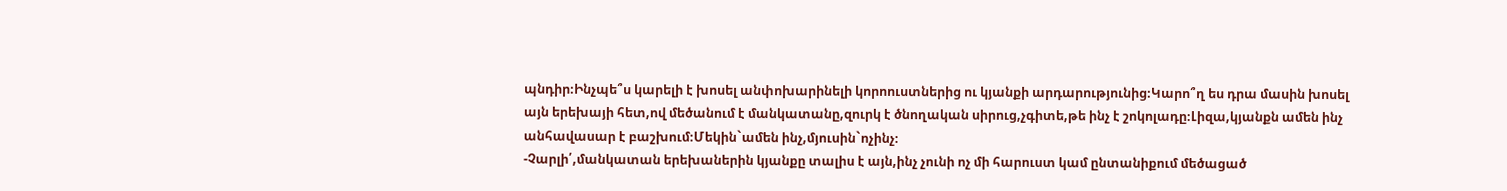պնդիր։Ինչպե՞ս կարելի է խոսել անփոխարինելի կորոուստներից ու կյանքի արդարությունից։Կարո՞ղ ես դրա մասին խոսել այն երեխայի հետ,ով մեծանում է մանկատանը,զուրկ է ծնողական սիրուց,չգիտե,թե ինչ է շոկոլադը։Լիզա,կյանքն ամեն ինչ անհավասար է բաշխում։Մեկին`ամեն ինչ,մյուսին`ոչինչ։
-Չարլի՛,մանկատան երեխաներին կյանքը տալիս է այն,ինչ չունի ոչ մի հարուստ կամ ընտանիքում մեծացած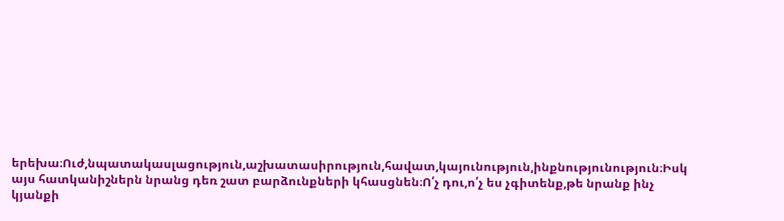երեխա։Ուժ,նպատակասլացություն,աշխատասիրություն,հավատ,կայունություն,ինքնությունություն։Իսկ այս հատկանիշներն նրանց դեռ շատ բարձունքների կհասցնեն։Ո՛չ դու,ո՛չ ես չգիտենք,թե նրանք ինչ կյանքի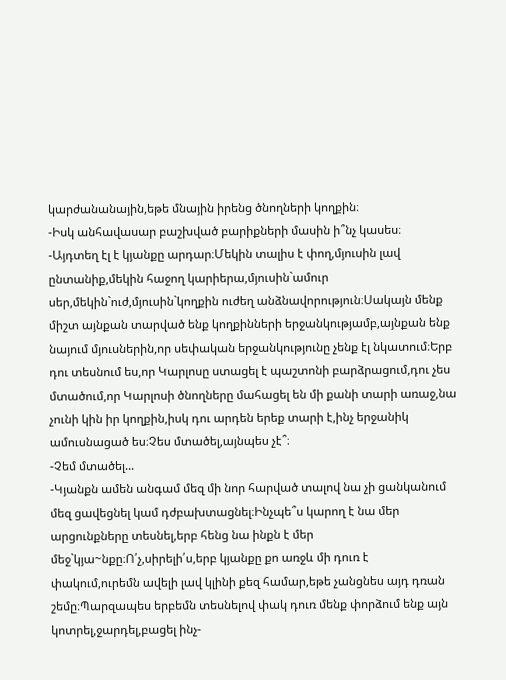կարժանանային,եթե մնային իրենց ծնողների կողքին։
-Իսկ անհավասար բաշխված բարիքների մասին ի՞նչ կասես։
-Այդտեղ էլ է կյանքը արդար։Մեկին տալիս է փող,մյուսին լավ ընտանիք,մեկին հաջող կարիերա,մյուսին`ամուր սեր,մեկին`ուժ,մյուսին`կողքին ուժեղ անձնավորություն։Սակայն մենք միշտ այնքան տարված ենք կողքինների երջանկությամբ,այնքան ենք նայում մյուսներին,որ սեփական երջանկությունը չենք էլ նկատում։Երբ դու տեսնում ես,որ Կարլոսը ստացել է պաշտոնի բարձրացում,դու չես մտածում,որ Կարլոսի ծնողները մահացել են մի քանի տարի առաջ,նա չունի կին իր կողքին,իսկ դու արդեն երեք տարի է,ինչ երջանիկ ամուսնացած ես։Չես մտածել,այնպես չէ՞։
-Չեմ մտածել...
-Կյանքն ամեն անգամ մեզ մի նոր հարված տալով նա չի ցանկանում մեզ ցավեցնել կամ դժբախտացնել։Ինչպե՞ս կարող է նա մեր արցունքները տեսնել,երբ հենց նա ինքն է մեր մեջ`կյա~նքը։Ո՛չ,սիրելի՛ս,երբ կյանքը քո առջև մի դուռ է փակում,ուրեմն ավելի լավ կլինի քեզ համար,եթե չանցնես այդ դռան շեմը։Պարզապես երբեմն տեսնելով փակ դուռ մենք փորձում ենք այն կոտրել,ջարդել,բացել ինչ-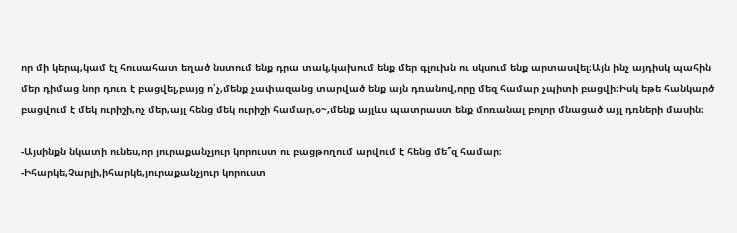որ մի կերպ,կամ էլ հուսահատ եղած նստում ենք դրա տակ,կախում ենք մեր գլուխն ու սկսում ենք արտասվել։Այն ինչ այդիսկ պահին մեր դիմաց նոր դուռ է բացվել,բայց ո՛չ,մենք չափազանց տարված ենք այն դռանով,որը մեզ համար չպիտի բացվի։Իսկ եթե հանկարծ բացվում է մեկ ուրիշի,ոչ մեր,այլ հենց մեկ ուրիշի համար,օ~,մենք այլևս պատրաստ ենք մոռանալ բոլոր մնացած այլ դռների մասին։

-Այսինքն նկատի ունես,որ յուրաքանչյուր կորուստ ու բացթողում արվում է հենց մե՞զ համար։
-Իհարկե,Չարլի,իհարկե,յուրաքանչյուր կորուստ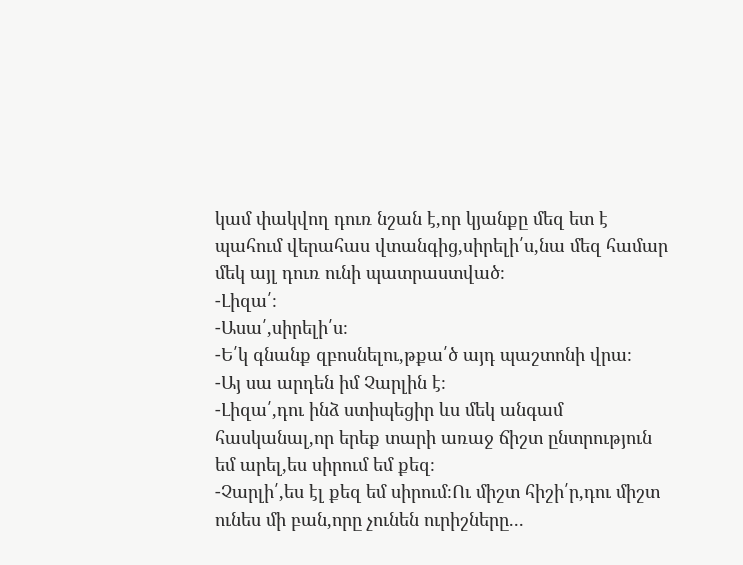կամ փակվող դուռ նշան է,որ կյանքը մեզ ետ է պահում վերահաս վտանգից,սիրելի՛ս,նա մեզ համար մեկ այլ դուռ ունի պատրաստված։
-Լիզա՛։
-Ասա՛,սիրելի՛ս։
-Ե՛կ գնանք զբոսնելու,թքա՛ծ այդ պաշտոնի վրա։
-Այ սա արդեն իմ Չարլին է։
-Լիզա՛,դու ինձ ստիպեցիր ևս մեկ անգամ հասկանալ,որ երեք տարի առաջ ճիշտ ընտրություն եմ արել,ես սիրում եմ քեզ։
-Չարլի՛,ես էլ քեզ եմ սիրում։Ու միշտ հիշի՛ր,դու միշտ ունես մի բան,որը չունեն ուրիշները...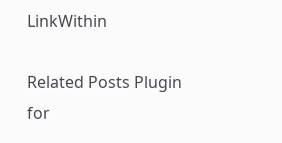LinkWithin

Related Posts Plugin for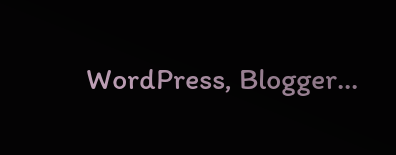WordPress, Blogger...